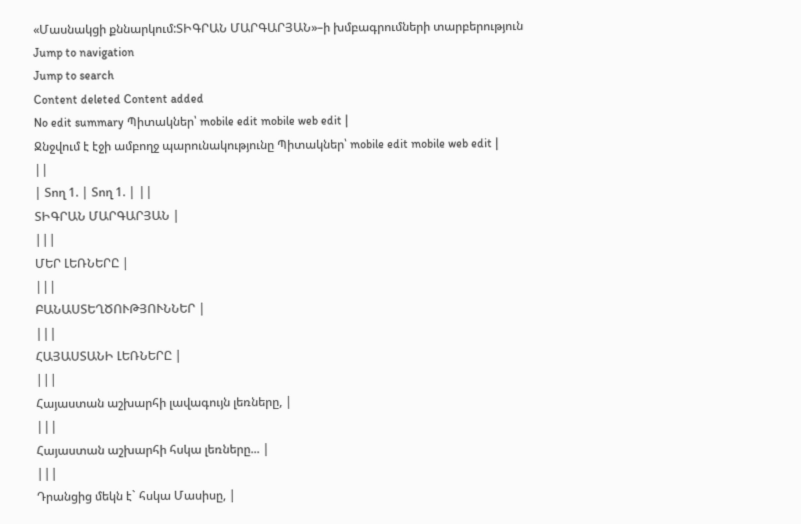«Մասնակցի քննարկում:ՏԻԳՐԱՆ ՄԱՐԳԱՐՅԱՆ»–ի խմբագրումների տարբերություն
Jump to navigation
Jump to search
Content deleted Content added
No edit summary Պիտակներ՝ mobile edit mobile web edit |
Ջնջվում է էջի ամբողջ պարունակությունը Պիտակներ՝ mobile edit mobile web edit |
||
| Տող 1. | Տող 1. | ||
ՏԻԳՐԱՆ ՄԱՐԳԱՐՅԱՆ |
|||
ՄԵՐ ԼԵՌՆԵՐԸ |
|||
ԲԱՆԱՍՏԵՂԾՈՒԹՅՈՒՆՆԵՐ |
|||
ՀԱՅԱՍՏԱՆԻ ԼԵՌՆԵՐԸ |
|||
Հայաստան աշխարհի լավագույն լեռները, |
|||
Հայաստան աշխարհի հսկա լեռները... |
|||
Դրանցից մեկն է` հսկա Մասիսը, |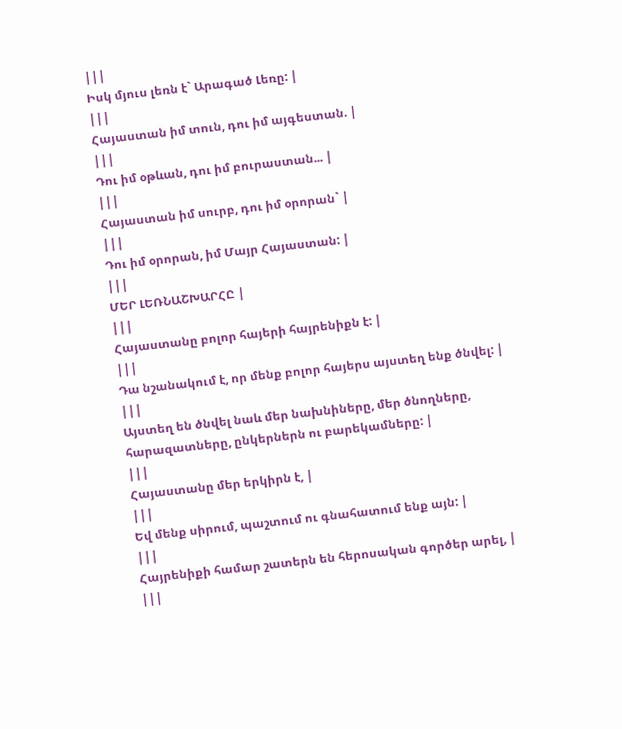|||
Իսկ մյուս լեռն է` Արագած Լեռը: |
|||
Հայաստան իմ տուն, դու իմ այգեստան. |
|||
Դու իմ օթևան, դու իմ բուրաստան... |
|||
Հայաստան իմ սուրբ, դու իմ օրորան` |
|||
Դու իմ օրորան, իմ Մայր Հայաստան: |
|||
ՄԵՐ ԼԵՌՆԱՇԽԱՐՀԸ |
|||
Հայաստանը բոլոր հայերի հայրենիքն է: |
|||
Դա նշանակում է, որ մենք բոլոր հայերս այստեղ ենք ծնվել: |
|||
Այստեղ են ծնվել նաև մեր նախնիները, մեր ծնողները, հարազատները, ընկերներն ու բարեկամները: |
|||
Հայաստանը մեր երկիրն է, |
|||
Եվ մենք սիրում, պաշտում ու գնահատում ենք այն: |
|||
Հայրենիքի համար շատերն են հերոսական գործեր արել, |
|||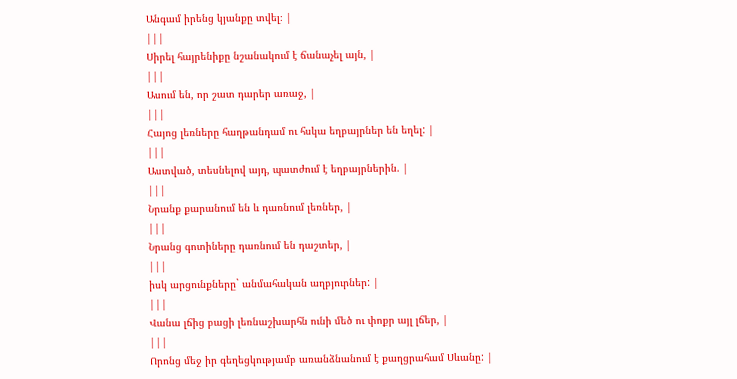Անգամ իրենց կյանքը տվել։ |
|||
Սիրել հայրենիքը նշանակում է ճանաչել այն, |
|||
Ասում են, որ շատ դարեր առաջ, |
|||
Հայոց լեռները հաղթանդամ ու հսկա եղբայրներ են եղել: |
|||
Աստված, տեսնելով այդ, պատժում է եղբայրներին. |
|||
Նրանք քարանում են և դառնում լեռներ, |
|||
Նրանց գոտիները դառնում են դաշտեր, |
|||
իսկ արցունքները` անմահական աղբյուրներ: |
|||
Վանա լճից բացի լեռնաշխարհն ունի մեծ ու փոքր այլ լճեր, |
|||
Որոնց մեջ իր գեղեցկությամբ առանձնանում է քաղցրահամ Սևանը: |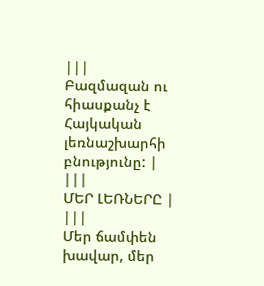|||
Բազմազան ու հիասքանչ է Հայկական լեռնաշխարհի բնությունը: |
|||
ՄԵՐ ԼԵՌՆԵՐԸ |
|||
Մեր ճամփեն խավար, մեր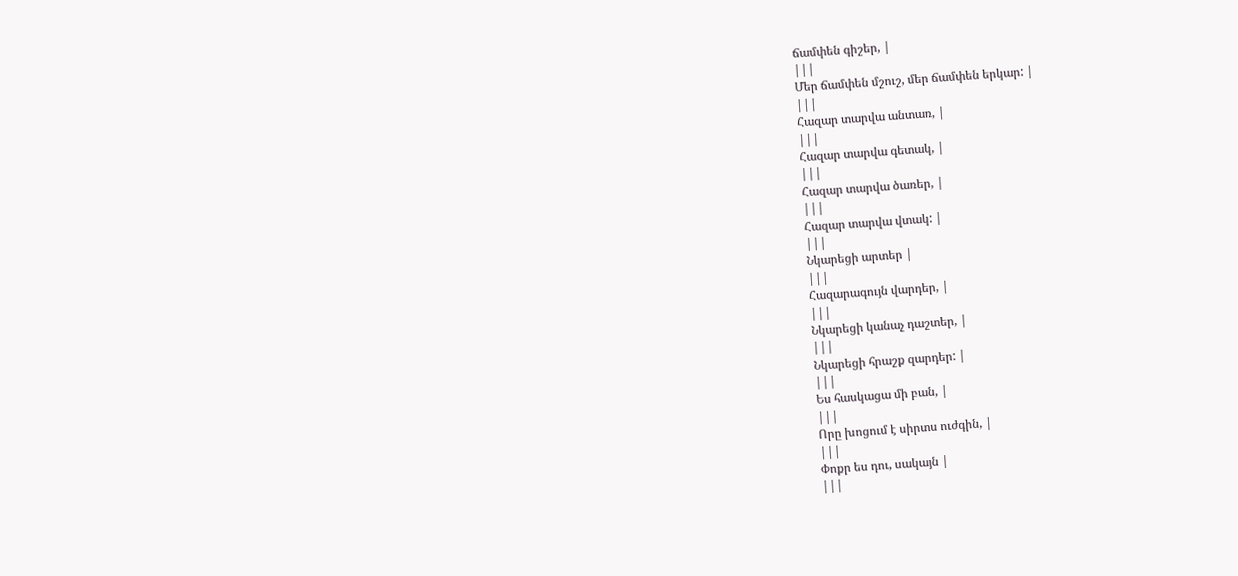ճամփեն գիշեր, |
|||
Մեր ճամփեն մշուշ, մեր ճամփեն երկար: |
|||
Հազար տարվա անտառ, |
|||
Հազար տարվա գետակ, |
|||
Հազար տարվա ծառեր, |
|||
Հազար տարվա վտակ: |
|||
Նկարեցի արտեր |
|||
Հազարագույն վարդեր, |
|||
Նկարեցի կանաչ դաշտեր, |
|||
Նկարեցի հրաշք զարդեր: |
|||
Ես հասկացա մի բան, |
|||
Որը խոցում է սիրտս ուժգին, |
|||
Փոքր ես դու, սակայն |
|||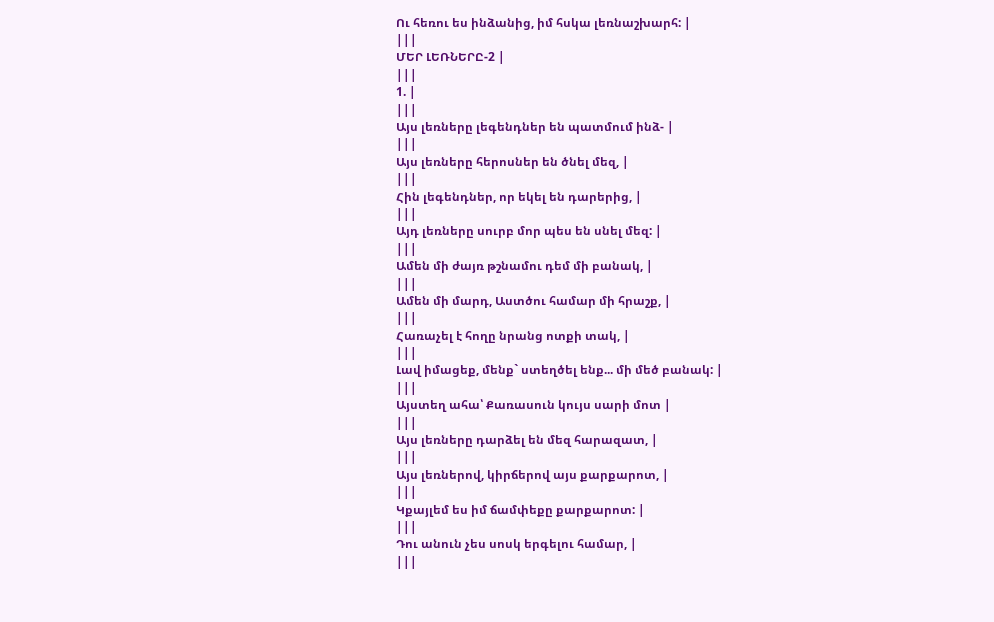Ու հեռու ես ինձանից, իմ հսկա լեռնաշխարհ: |
|||
ՄԵՐ ԼԵՌՆԵՐԸ-2 |
|||
1. |
|||
Այս լեռները լեգենդներ են պատմում ինձ- |
|||
Այս լեռները հերոսներ են ծնել մեզ, |
|||
Հին լեգենդներ, որ եկել են դարերից, |
|||
Այդ լեռները սուրբ մոր պես են սնել մեզ: |
|||
Ամեն մի ժայռ թշնամու դեմ մի բանակ, |
|||
Ամեն մի մարդ, Աստծու համար մի հրաշք, |
|||
Հառաչել է հողը նրանց ոտքի տակ, |
|||
Լավ իմացեք, մենք` ստեղծել ենք... մի մեծ բանակ: |
|||
Այստեղ ահա՝ Քառասուն կույս սարի մոտ |
|||
Այս լեռները դարձել են մեզ հարազատ, |
|||
Այս լեռներով, կիրճերով այս քարքարոտ, |
|||
Կքայլեմ ես իմ ճամփեքը քարքարոտ: |
|||
Դու անուն չես սոսկ երգելու համար, |
|||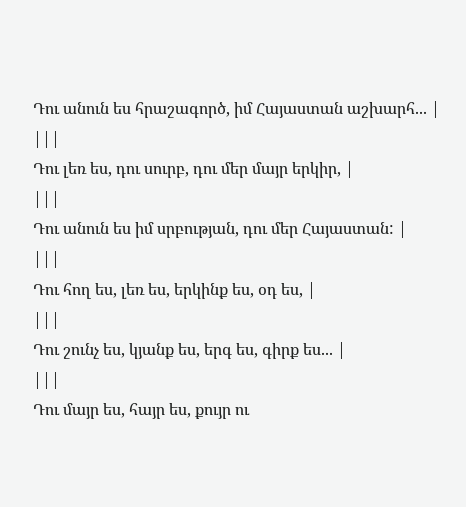Դու անուն ես հրաշագործ, իմ Հայաստան աշխարհ... |
|||
Դու լեռ ես, դու սուրբ, դու մեր մայր երկիր, |
|||
Դու անուն ես իմ սրբության, դու մեր Հայաստան: |
|||
Դու հող ես, լեռ ես, երկինք ես, օդ ես, |
|||
Դու շունչ ես, կյանք ես, երգ ես, գիրք ես... |
|||
Դու մայր ես, հայր ես, քույր ու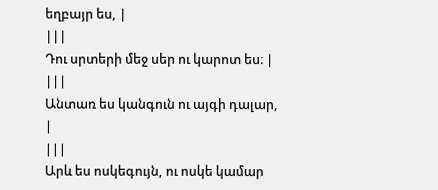եղբայր ես, |
|||
Դու սրտերի մեջ սեր ու կարոտ ես։ |
|||
Անտառ ես կանգուն ու այգի դալար, |
|||
Արև ես ոսկեգույն, ու ոսկե կամար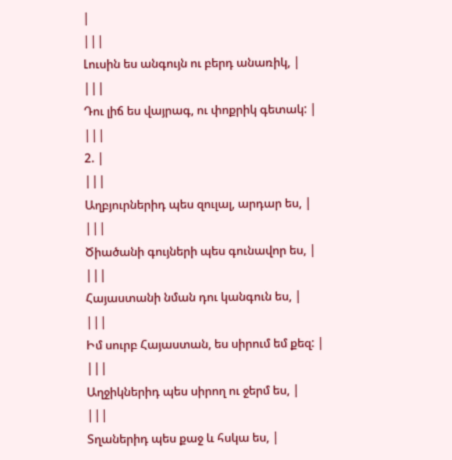|
|||
Լուսին ես անգույն ու բերդ անառիկ, |
|||
Դու լիճ ես վայրագ, ու փոքրիկ գետակ: |
|||
2. |
|||
Աղբյուրներիդ պես զուլալ, արդար ես, |
|||
Ծիածանի գույների պես գունավոր ես, |
|||
Հայաստանի նման դու կանգուն ես, |
|||
Իմ սուրբ Հայաստան, ես սիրում եմ քեզ: |
|||
Աղջիկներիդ պես սիրող ու ջերմ ես, |
|||
Տղաներիդ պես քաջ և հսկա ես, |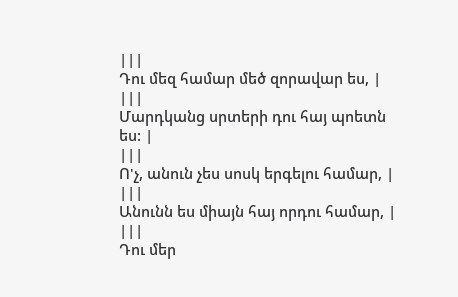|||
Դու մեզ համար մեծ զորավար ես, |
|||
Մարդկանց սրտերի դու հայ պոետն ես: |
|||
Ո'չ, անուն չես սոսկ երգելու համար, |
|||
Անունն ես միայն հայ որդու համար, |
|||
Դու մեր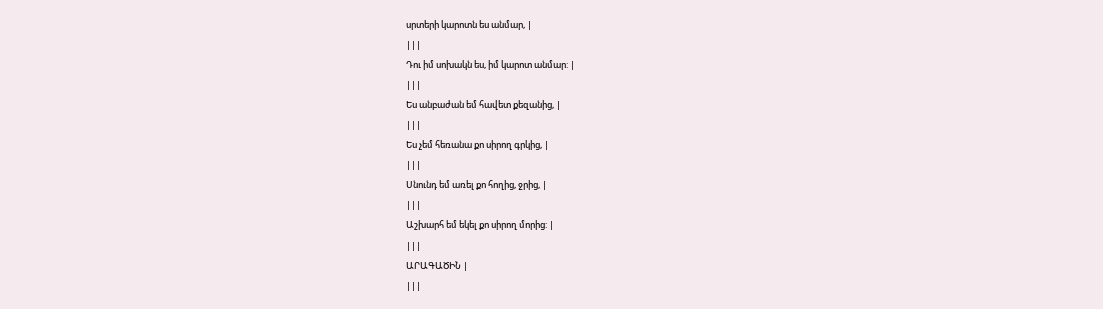սրտերի կարոտն ես անմար, |
|||
Դու իմ սոխակն ես, իմ կարոտ անմար: |
|||
Ես անբաժան եմ հավետ քեզանից, |
|||
Ես չեմ հեռանա քո սիրող գրկից, |
|||
Սնունդ եմ առել քո հողից, ջրից, |
|||
Աշխարհ եմ եկել քո սիրող մորից: |
|||
ԱՐԱԳԱԾԻՆ |
|||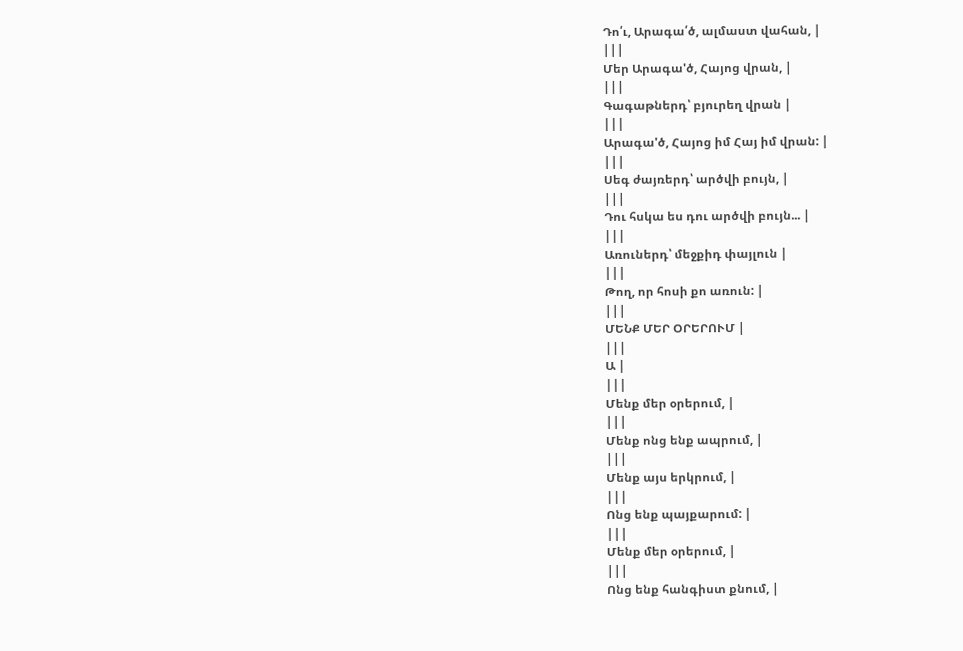Դո՛ւ, Արագա՛ծ, ալմաստ վահան, |
|||
Մեր Արագա'ծ, Հայոց վրան, |
|||
Գագաթներդ՝ բյուրեղ վրան |
|||
Արագա'ծ, Հայոց իմ Հայ իմ վրան: |
|||
Սեգ ժայռերդ՝ արծվի բույն, |
|||
Դու հսկա ես դու արծվի բույն... |
|||
Առուներդ՝ մեջքիդ փայլուն |
|||
Թող, որ հոսի քո առուն: |
|||
ՄԵՆՔ ՄԵՐ ՕՐԵՐՈՒՄ |
|||
Ա |
|||
Մենք մեր օրերում, |
|||
Մենք ոնց ենք ապրում, |
|||
Մենք այս երկրում, |
|||
Ոնց ենք պայքարում: |
|||
Մենք մեր օրերում, |
|||
Ոնց ենք հանգիստ քնում, |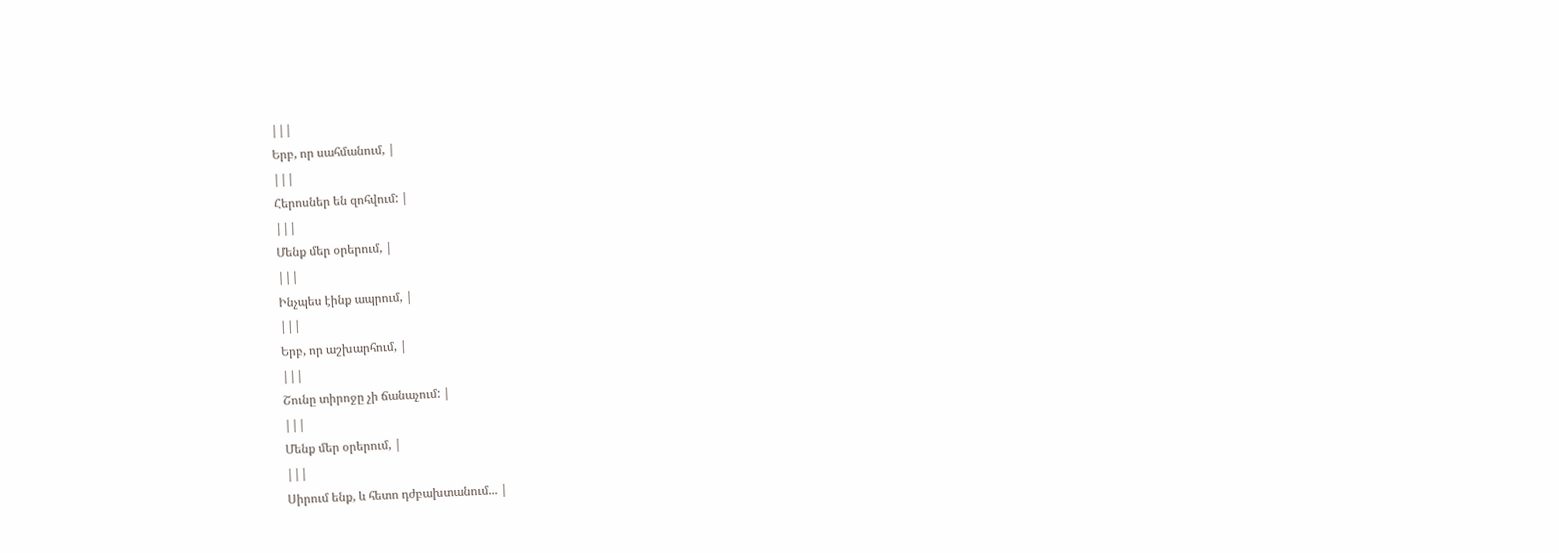|||
Երբ, որ սահմանում, |
|||
Հերոսներ են զոհվում: |
|||
Մենք մեր օրերում, |
|||
Ինչպես էինք ապրում, |
|||
Երբ, որ աշխարհում, |
|||
Շունը տիրոջը չի ճանաչում: |
|||
Մենք մեր օրերում, |
|||
Սիրում ենք, և հետո դժբախտանում... |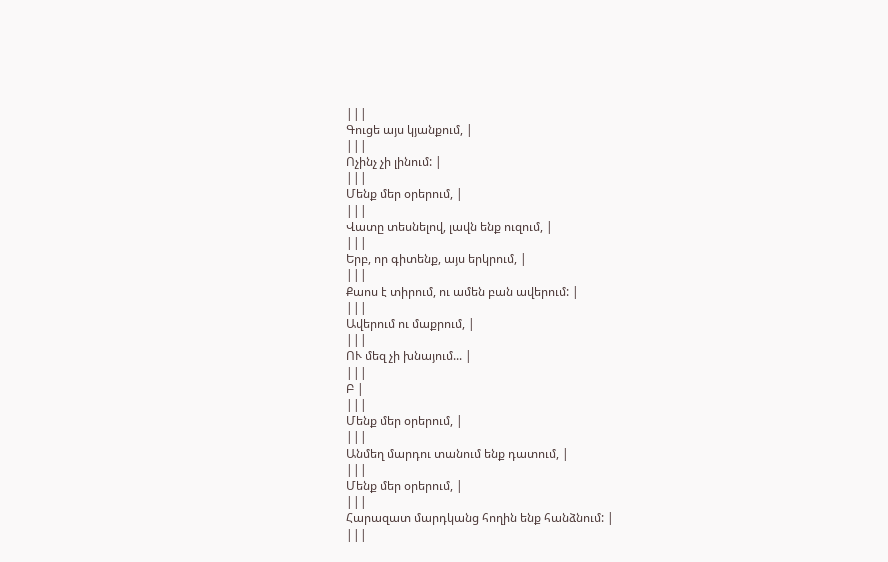|||
Գուցե այս կյանքում, |
|||
Ոչինչ չի լինում: |
|||
Մենք մեր օրերում, |
|||
Վատը տեսնելով, լավն ենք ուզում, |
|||
Երբ, որ գիտենք, այս երկրում, |
|||
Քաոս է տիրում, ու ամեն բան ավերում: |
|||
Ավերում ու մաքրում, |
|||
ՈՒ մեզ չի խնայում... |
|||
Բ |
|||
Մենք մեր օրերում, |
|||
Անմեղ մարդու տանում ենք դատում, |
|||
Մենք մեր օրերում, |
|||
Հարազատ մարդկանց հողին ենք հանձնում: |
|||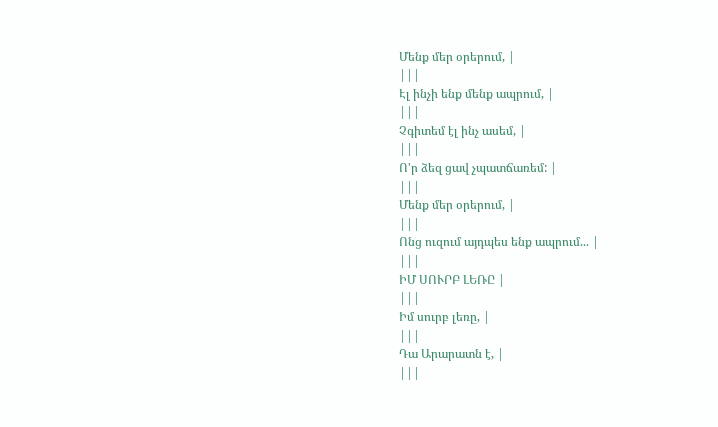Մենք մեր օրերում, |
|||
Էլ ինչի ենք մենք ապրում, |
|||
Չգիտեմ էլ ինչ ասեմ, |
|||
Ո'ր ձեզ ցավ չպատճառեմ: |
|||
Մենք մեր օրերում, |
|||
Ոնց ուզում այդպես ենք ապրում... |
|||
ԻՄ ՍՈՒՐԲ ԼԵՌԸ |
|||
Իմ սուրբ լեռը, |
|||
Դա Արարատն է, |
|||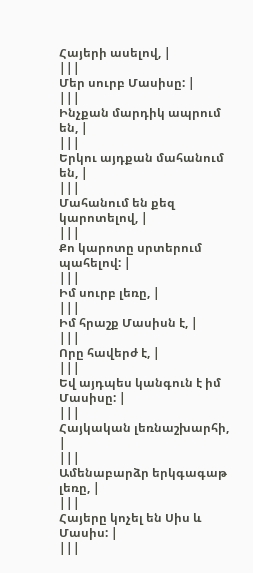Հայերի ասելով, |
|||
Մեր սուրբ Մասիսը: |
|||
Ինչքան մարդիկ ապրում են, |
|||
Երկու այդքան մահանում են, |
|||
Մահանում են քեզ կարոտելով, |
|||
Քո կարոտը սրտերում պահելով: |
|||
Իմ սուրբ լեռը, |
|||
Իմ հրաշք Մասիսն է, |
|||
Որը հավերժ է, |
|||
Եվ այդպես կանգուն է իմ Մասիսը: |
|||
Հայկական լեռնաշխարհի, |
|||
Ամենաբարձր երկգագաթ լեռը, |
|||
Հայերը կոչել են Սիս և Մասիս: |
|||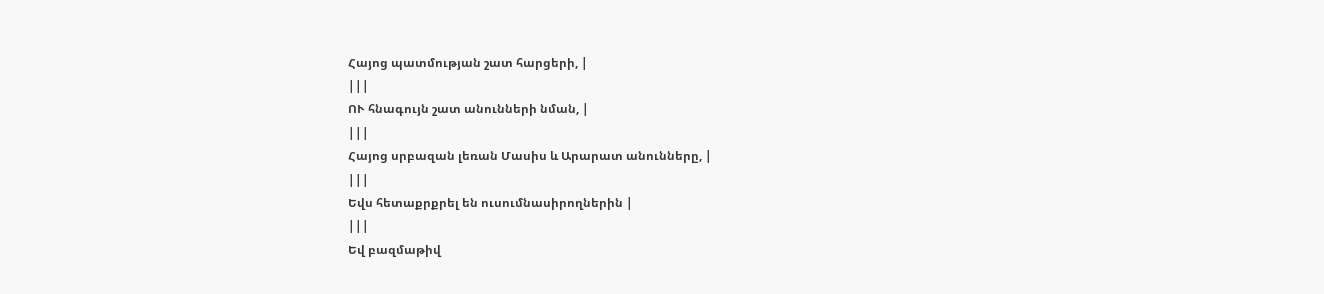Հայոց պատմության շատ հարցերի, |
|||
ՈՒ հնագույն շատ անունների նման, |
|||
Հայոց սրբազան լեռան Մասիս և Արարատ անունները, |
|||
Եվս հետաքրքրել են ուսումնասիրողներին |
|||
Եվ բազմաթիվ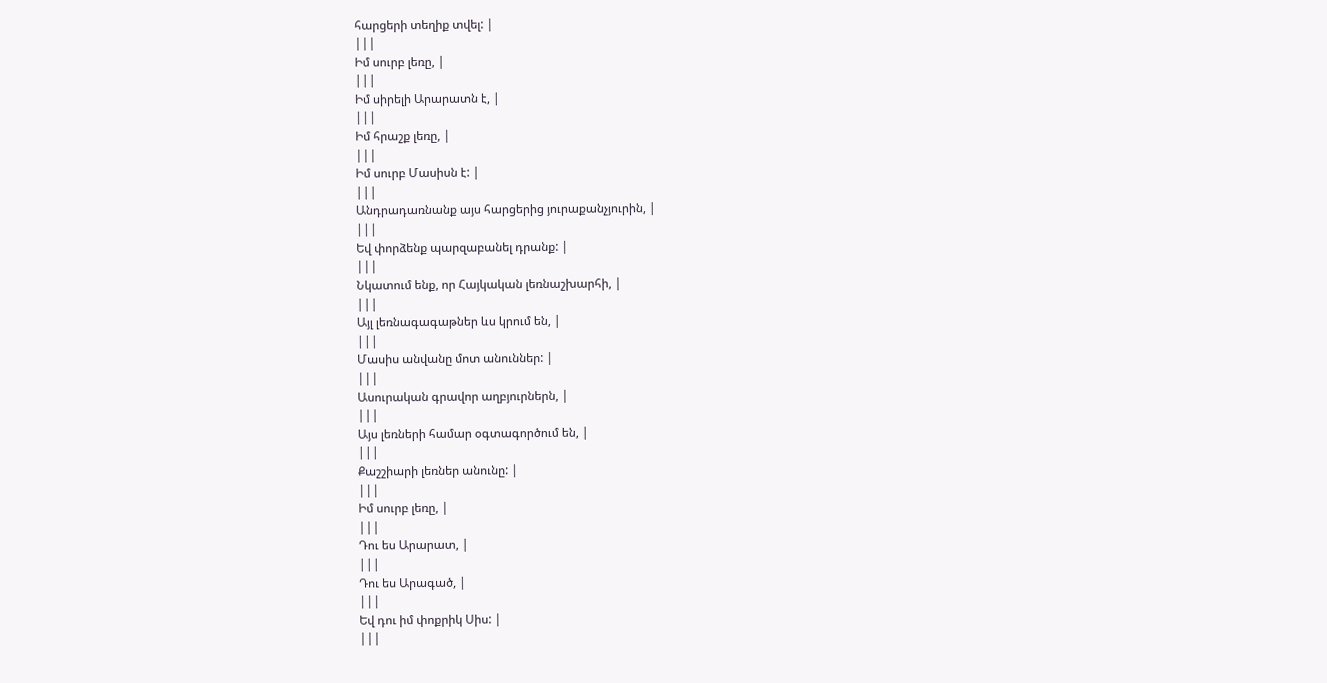հարցերի տեղիք տվել: |
|||
Իմ սուրբ լեռը, |
|||
Իմ սիրելի Արարատն է, |
|||
Իմ հրաշք լեռը, |
|||
Իմ սուրբ Մասիսն է: |
|||
Անդրադառնանք այս հարցերից յուրաքանչյուրին, |
|||
Եվ փորձենք պարզաբանել դրանք: |
|||
Նկատում ենք, որ Հայկական լեռնաշխարհի, |
|||
Այլ լեռնագագաթներ ևս կրում են, |
|||
Մասիս անվանը մոտ անուններ: |
|||
Ասուրական գրավոր աղբյուրներն, |
|||
Այս լեռների համար օգտագործում են, |
|||
Քաշշիարի լեռներ անունը: |
|||
Իմ սուրբ լեռը, |
|||
Դու ես Արարատ, |
|||
Դու ես Արագած, |
|||
Եվ դու իմ փոքրիկ Սիս: |
|||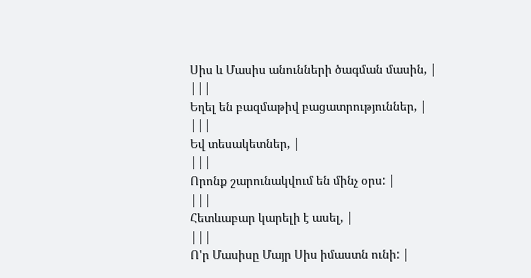Սիս և Մասիս անունների ծագման մասին, |
|||
Եղել են բազմաթիվ բացատրություններ, |
|||
Եվ տեսակետներ, |
|||
Որոնք շարունակվում են մինչ օրս: |
|||
Հետևաբար կարելի է ասել, |
|||
Ո'ր Մասիսը Մայր Սիս իմաստն ունի: |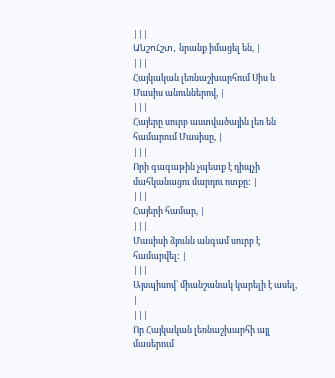|||
Անշու́շտ, նրանք իմացել են, |
|||
Հայկական լեռնաշխարհում Սիս և Մասիս անուններով, |
|||
Հայերը սուրբ աստվածային լեռ են համարում Մասիսը, |
|||
Որի գագաթին չպետք է դիպչի մահկանացու մարդու ոտքը: |
|||
Հայերի համար, |
|||
Մասիսի ձյունն անգամ սուրբ է համարվել: |
|||
Այսպիսով` միանշանակ կարելի է ասել, |
|||
Որ Հայկական լեռնաշխարհի այլ մասերում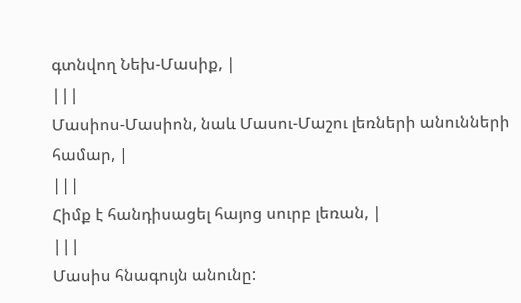գտնվող Նեխ-Մասիք, |
|||
Մասիոս-Մասիոն, նաև Մասու-Մաշու լեռների անունների համար, |
|||
Հիմք է հանդիսացել հայոց սուրբ լեռան, |
|||
Մասիս հնագույն անունը: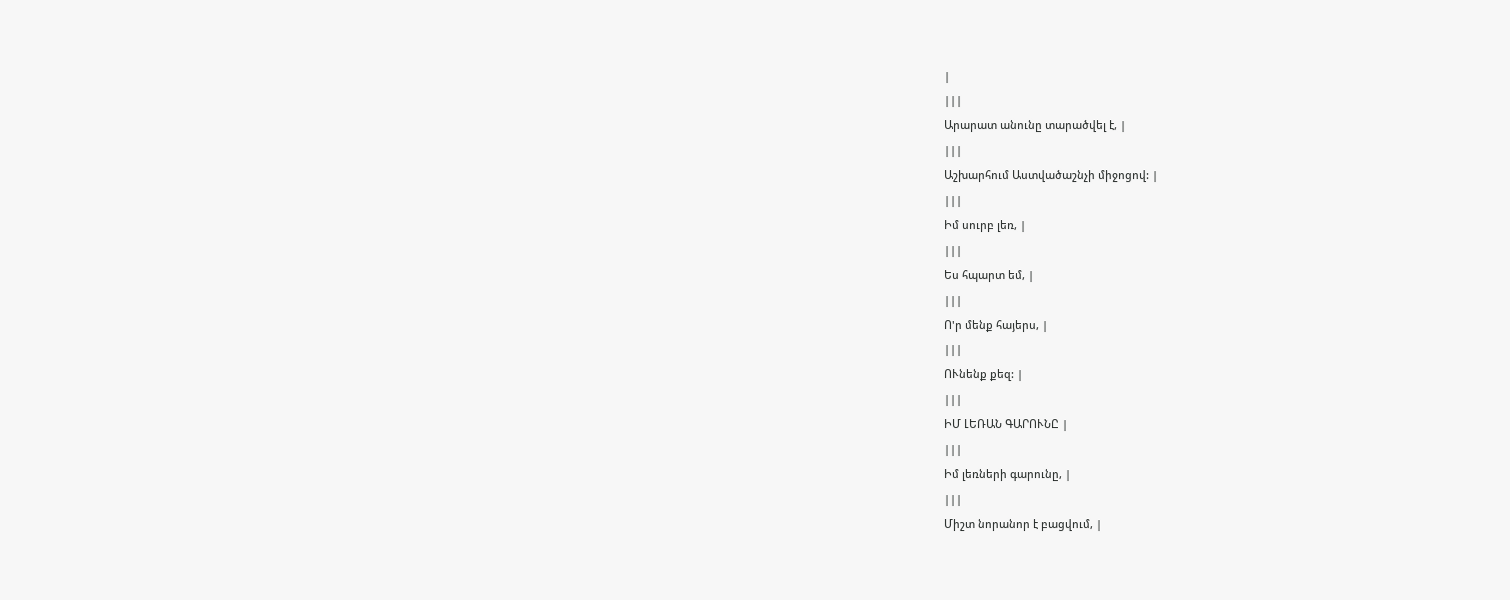|
|||
Արարատ անունը տարածվել է, |
|||
Աշխարհում Աստվածաշնչի միջոցով: |
|||
Իմ սուրբ լեռ, |
|||
Ես հպարտ եմ, |
|||
Ո'ր մենք հայերս, |
|||
ՈՒնենք քեզ: |
|||
ԻՄ ԼԵՌԱՆ ԳԱՐՈՒՆԸ |
|||
Իմ լեռների գարունը, |
|||
Միշտ նորանոր է բացվում, |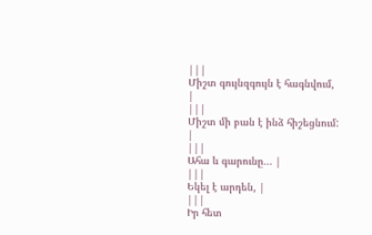|||
Միշտ գույնզգույն է հագնվում, |
|||
Միշտ մի բան է ինձ հիշեցնում: |
|||
Ահա և գարունը... |
|||
Եկել է արդեն, |
|||
Իր հետ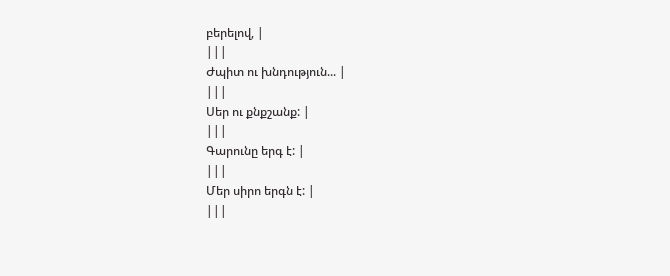բերելով, |
|||
Ժպիտ ու խնդություն... |
|||
Սեր ու քնքշանք: |
|||
Գարունը երգ է: |
|||
Մեր սիրո երգն է: |
|||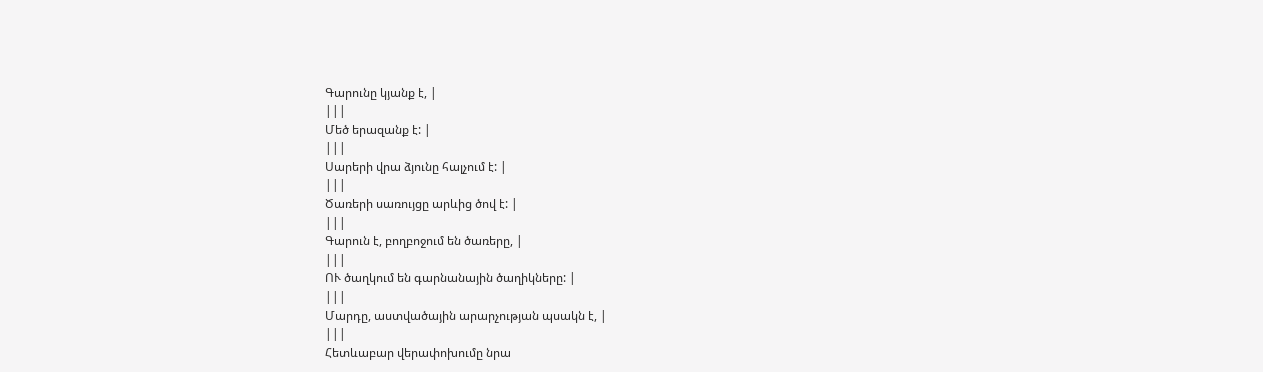Գարունը կյանք է, |
|||
Մեծ երազանք է: |
|||
Սարերի վրա ձյունը հալչում է: |
|||
Ծառերի սառույցը արևից ծով է: |
|||
Գարուն է, բողբոջում են ծառերը, |
|||
ՈՒ ծաղկում են գարնանային ծաղիկները: |
|||
Մարդը, աստվածային արարչության պսակն է, |
|||
Հետևաբար վերափոխումը նրա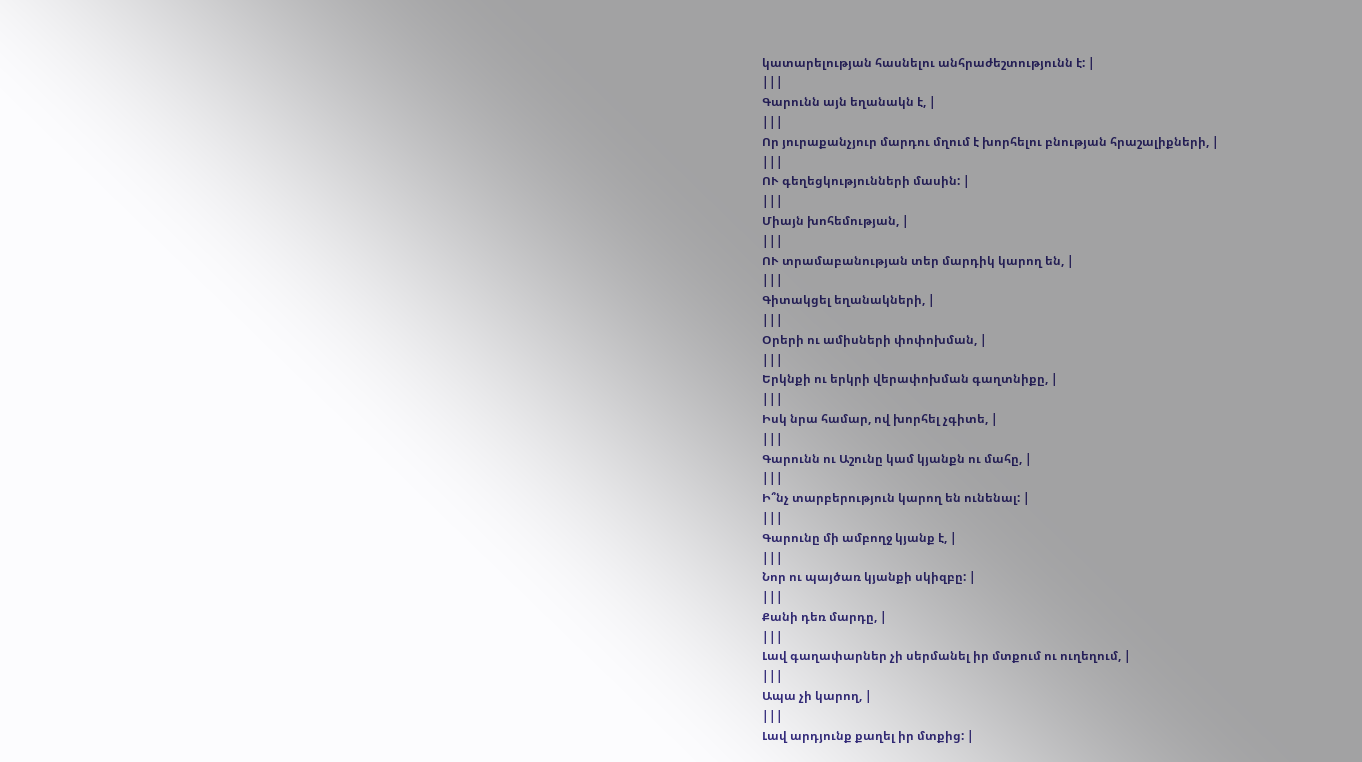կատարելության հասնելու անհրաժեշտությունն է: |
|||
Գարունն այն եղանակն է, |
|||
Որ յուրաքանչյուր մարդու մղում է խորհելու բնության հրաշալիքների, |
|||
ՈՒ գեղեցկությունների մասին: |
|||
Միայն խոհեմության, |
|||
ՈՒ տրամաբանության տեր մարդիկ կարող են, |
|||
Գիտակցել եղանակների, |
|||
Օրերի ու ամիսների փոփոխման, |
|||
Երկնքի ու երկրի վերափոխման գաղտնիքը, |
|||
Իսկ նրա համար, ով խորհել չգիտե, |
|||
Գարունն ու Աշունը կամ կյանքն ու մահը, |
|||
Ի՞նչ տարբերություն կարող են ունենալ: |
|||
Գարունը մի ամբողջ կյանք է, |
|||
Նոր ու պայծառ կյանքի սկիզբը: |
|||
Քանի դեռ մարդը, |
|||
Լավ գաղափարներ չի սերմանել իր մտքում ու ուղեղում, |
|||
Ապա չի կարող, |
|||
Լավ արդյունք քաղել իր մտքից: |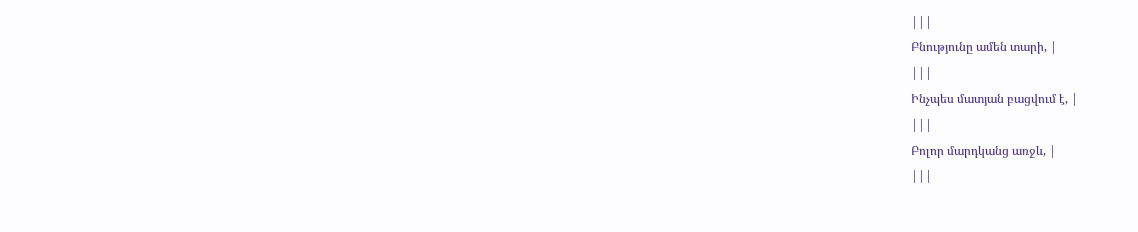|||
Բնությունը ամեն տարի, |
|||
Ինչպես մատյան բացվում է, |
|||
Բոլոր մարդկանց առջև, |
|||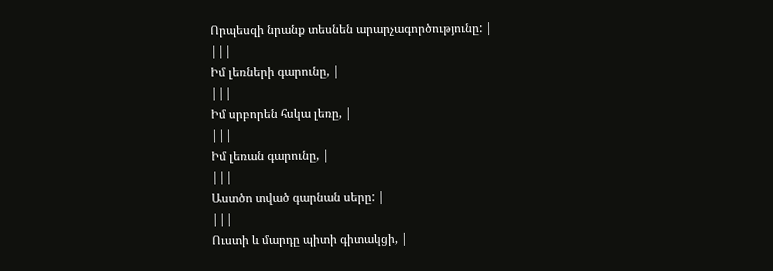Որպեսզի նրանք տեսնեն արարչագործությունը: |
|||
Իմ լեռների գարունը, |
|||
Իմ սրբորեն հսկա լեռը, |
|||
Իմ լեռան գարունը, |
|||
Աստծո տված գարնան սերը: |
|||
Ուստի և մարդը պիտի գիտակցի, |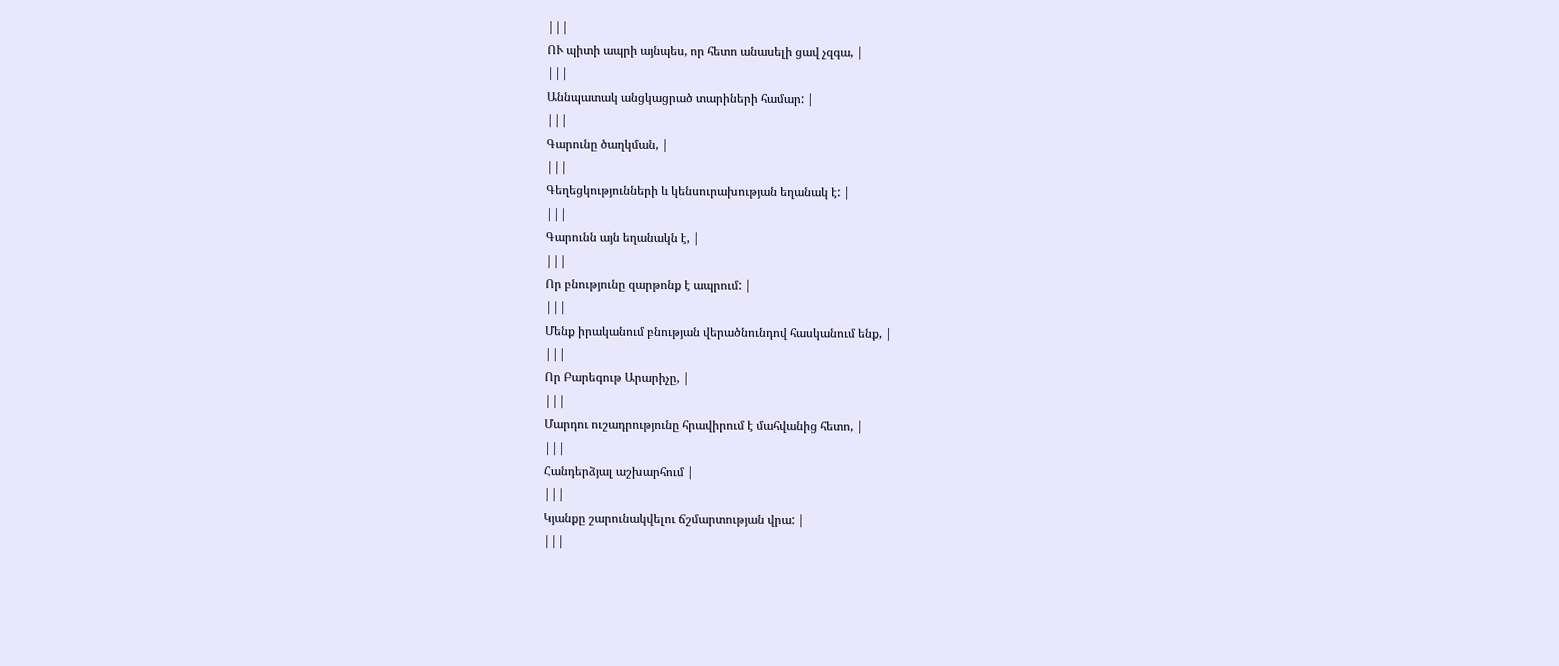|||
ՈՒ պիտի ապրի այնպես, որ հետո անասելի ցավ չզգա, |
|||
Աննպատակ անցկացրած տարիների համար: |
|||
Գարունը ծաղկման, |
|||
Գեղեցկությունների և կենսուրախության եղանակ է: |
|||
Գարունն այն եղանակն է, |
|||
Որ բնությունը զարթոնք է ապրում: |
|||
Մենք իրականում բնության վերածնունդով հասկանում ենք, |
|||
Որ Բարեգութ Արարիչը, |
|||
Մարդու ուշադրությունը հրավիրում է մահվանից հետո, |
|||
Հանդերձյալ աշխարհում |
|||
Կյանքը շարունակվելու ճշմարտության վրա: |
|||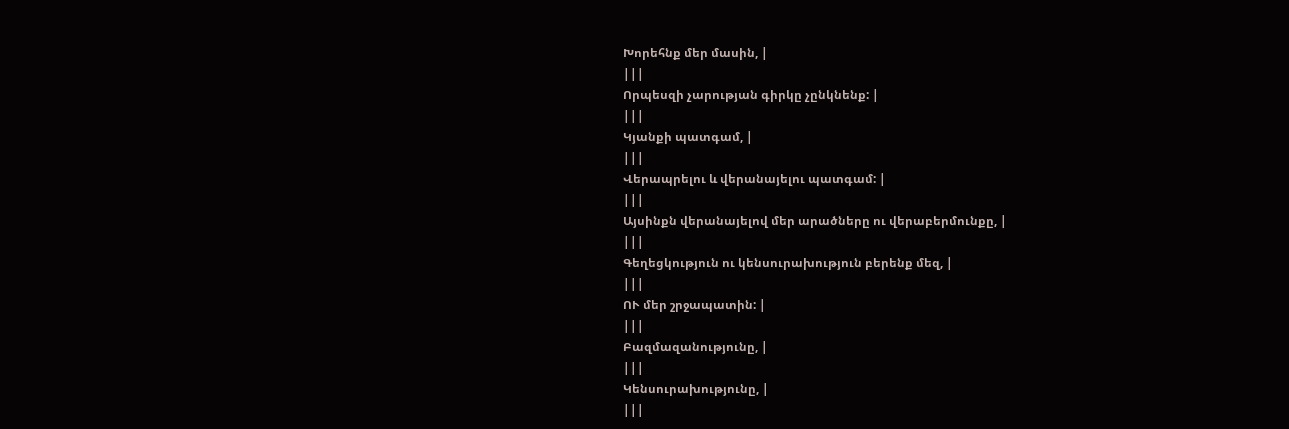Խորեհնք մեր մասին, |
|||
Որպեսզի չարության գիրկը չընկնենք: |
|||
Կյանքի պատգամ, |
|||
Վերապրելու և վերանայելու պատգամ: |
|||
Այսինքն վերանայելով մեր արածները ու վերաբերմունքը, |
|||
Գեղեցկություն ու կենսուրախություն բերենք մեզ, |
|||
ՈՒ մեր շրջապատին: |
|||
Բազմազանությունը, |
|||
Կենսուրախությունը, |
|||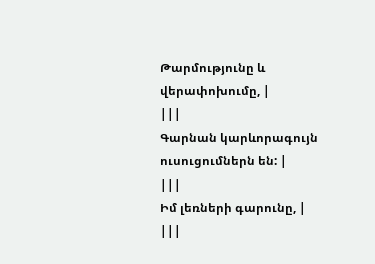Թարմությունը և վերափոխումը, |
|||
Գարնան կարևորագույն ուսուցումներն են: |
|||
Իմ լեռների գարունը, |
|||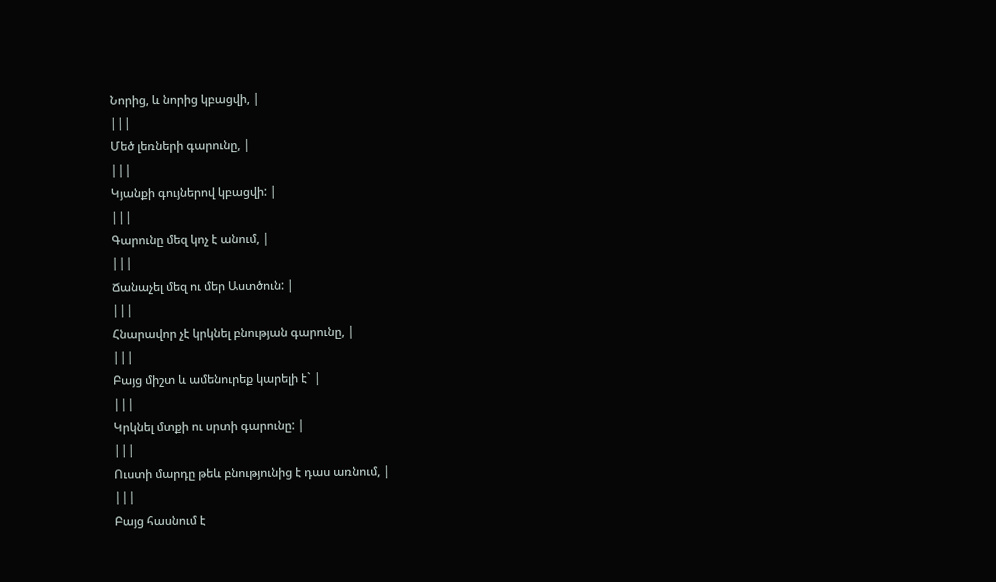Նորից, և նորից կբացվի, |
|||
Մեծ լեռների գարունը, |
|||
Կյանքի գույներով կբացվի: |
|||
Գարունը մեզ կոչ է անում, |
|||
Ճանաչել մեզ ու մեր Աստծուն: |
|||
Հնարավոր չէ կրկնել բնության գարունը, |
|||
Բայց միշտ և ամենուրեք կարելի է` |
|||
Կրկնել մտքի ու սրտի գարունը: |
|||
Ուստի մարդը թեև բնությունից է դաս առնում, |
|||
Բայց հասնում է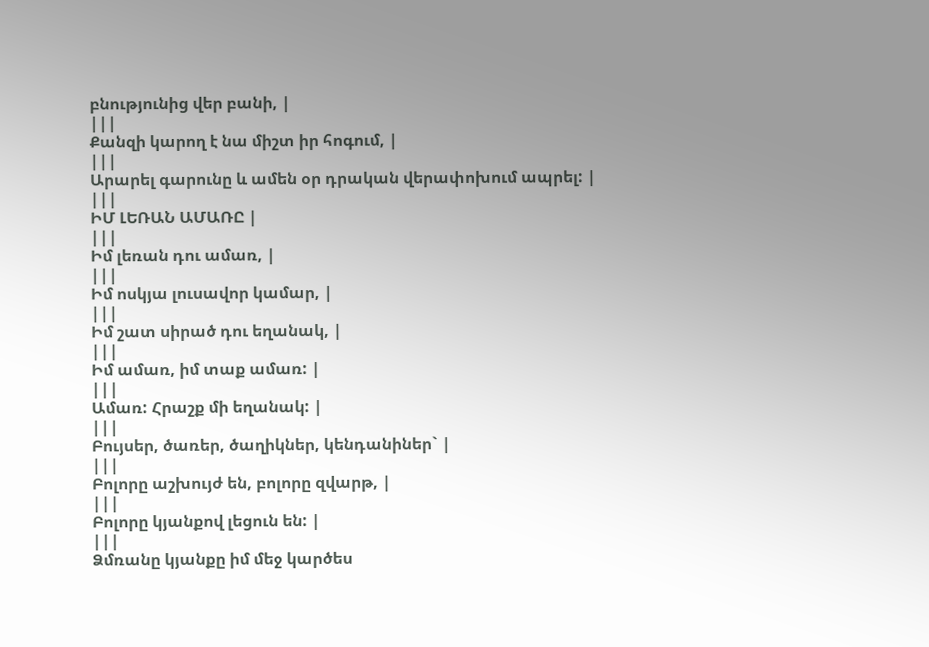բնությունից վեր բանի, |
|||
Քանզի կարող է նա միշտ իր հոգում, |
|||
Արարել գարունը և ամեն օր դրական վերափոխում ապրել: |
|||
ԻՄ ԼԵՌԱՆ ԱՄԱՌԸ |
|||
Իմ լեռան դու ամառ, |
|||
Իմ ոսկյա լուսավոր կամար, |
|||
Իմ շատ սիրած դու եղանակ, |
|||
Իմ ամառ, իմ տաք ամառ: |
|||
Ամառ: Հրաշք մի եղանակ: |
|||
Բույսեր, ծառեր, ծաղիկներ, կենդանիներ` |
|||
Բոլորը աշխույժ են, բոլորը զվարթ, |
|||
Բոլորը կյանքով լեցուն են: |
|||
Ձմռանը կյանքը իմ մեջ կարծես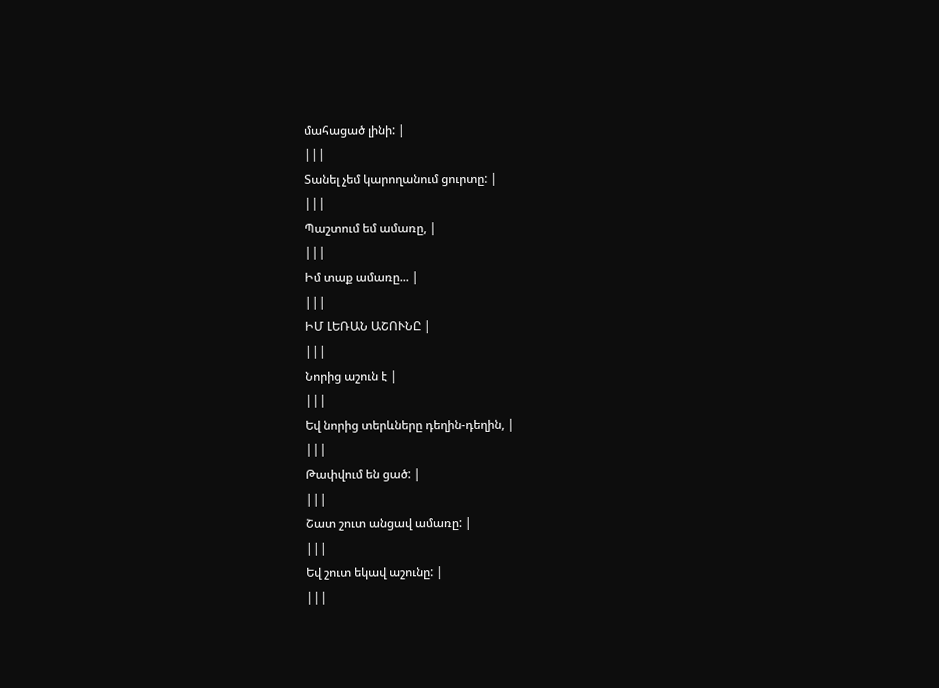մահացած լինի: |
|||
Տանել չեմ կարողանում ցուրտը: |
|||
Պաշտում եմ ամառը, |
|||
Իմ տաք ամառը... |
|||
ԻՄ ԼԵՌԱՆ ԱՇՈՒՆԸ |
|||
Նորից աշուն է |
|||
Եվ նորից տերևները դեղին-դեղին, |
|||
Թափվում են ցած: |
|||
Շատ շուտ անցավ ամառը: |
|||
Եվ շուտ եկավ աշունը: |
|||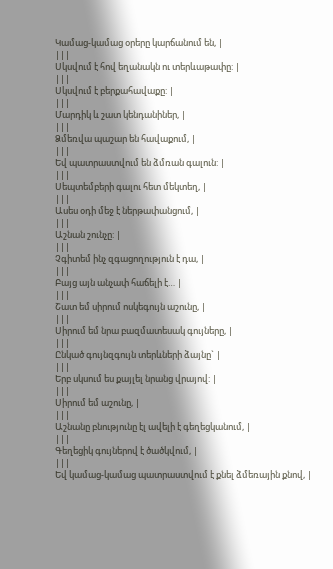Կամաց-կամաց օրերը կարճանում են, |
|||
Սկսվում է հով եղանակն ու տերևաթափը: |
|||
Սկսվում է բերքահավաքը: |
|||
Մարդիկ և շատ կենդանիներ, |
|||
Ձմեռվա պաշար են հավաքում, |
|||
Եվ պատրաստվում են ձմռան գալուն: |
|||
Սեպտեմբերի գալու հետ մեկտեղ, |
|||
Ասես օդի մեջ է ներթափանցում, |
|||
Աշնան շունչը: |
|||
Չգիտեմ ինչ զգացողություն է դա, |
|||
Բայց այն անչափ հաճելի է… |
|||
Շատ եմ սիրում ոսկեգույն աշունը, |
|||
Սիրում եմ նրա բազմատեսակ գույները, |
|||
Ընկած գույնզգույն տերևների ձայնը` |
|||
Երբ սկսում ես քայլել նրանց վրայով: |
|||
Սիրում եմ աշունը, |
|||
Աշնանը բնությունը էլ ավելի է գեղեցկանում, |
|||
Գեղեցիկ գույներով է ծածկվում, |
|||
Եվ կամաց-կամաց պատրաստվում է քնել ձմեռային քնով, |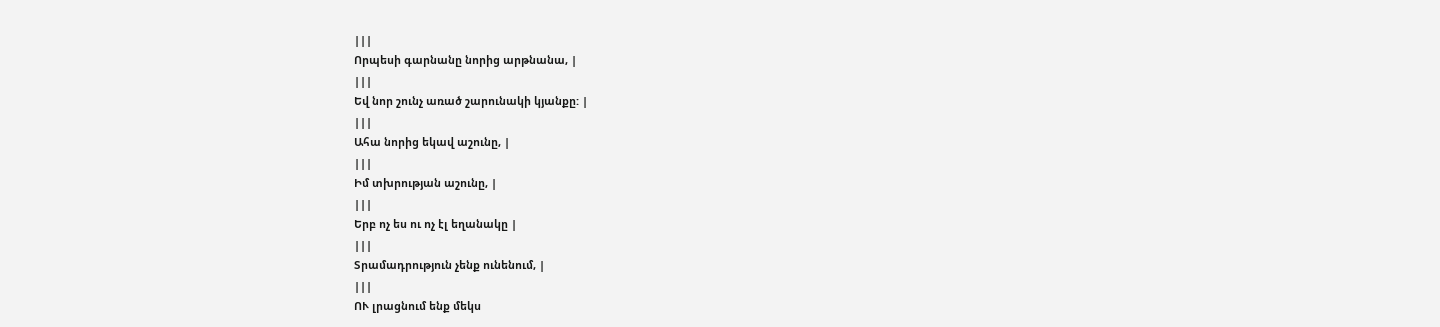|||
Որպեսի գարնանը նորից արթնանա, |
|||
Եվ նոր շունչ առած շարունակի կյանքը: |
|||
Ահա նորից եկավ աշունը, |
|||
Իմ տխրության աշունը, |
|||
Երբ ոչ ես ու ոչ էլ եղանակը |
|||
Տրամադրություն չենք ունենում, |
|||
ՈՒ լրացնում ենք մեկս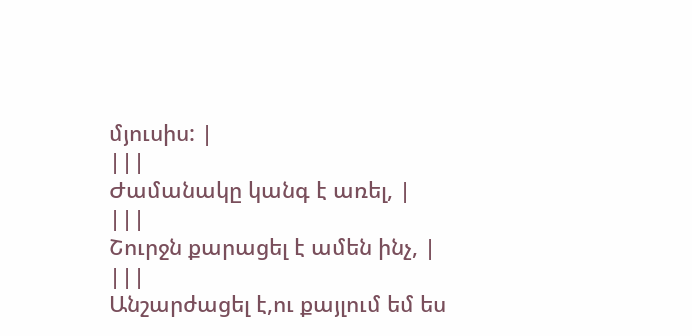մյուսիս: |
|||
Ժամանակը կանգ է առել, |
|||
Շուրջն քարացել է ամեն ինչ, |
|||
Անշարժացել է,ու քայլում եմ ես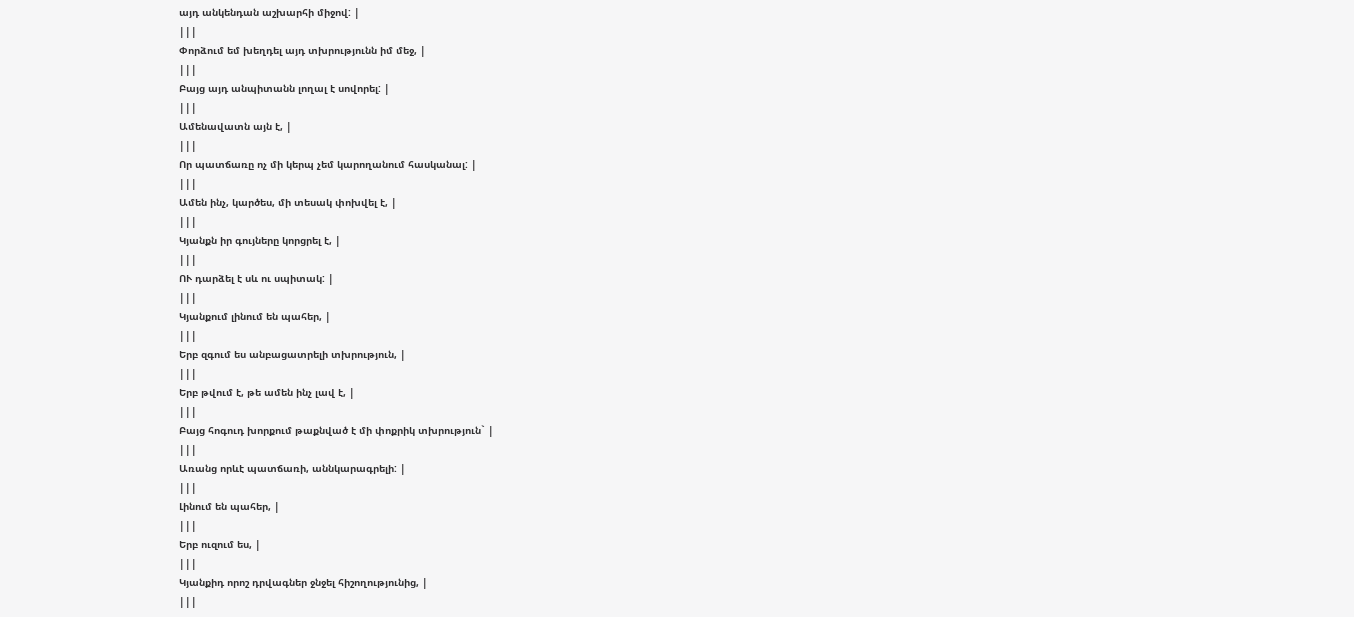այդ անկենդան աշխարհի միջով: |
|||
Փորձում եմ խեղդել այդ տխրությունն իմ մեջ, |
|||
Բայց այդ անպիտանն լողալ է սովորել: |
|||
Ամենավատն այն է, |
|||
Որ պատճառը ոչ մի կերպ չեմ կարողանում հասկանալ: |
|||
Ամեն ինչ, կարծես, մի տեսակ փոխվել է, |
|||
Կյանքն իր գույները կորցրել է, |
|||
ՈՒ դարձել է սև ու սպիտակ: |
|||
Կյանքում լինում են պահեր, |
|||
Երբ զգում ես անբացատրելի տխրություն, |
|||
Երբ թվում է, թե ամեն ինչ լավ է, |
|||
Բայց հոգուդ խորքում թաքնված է մի փոքրիկ տխրություն` |
|||
Առանց որևէ պատճառի, աննկարագրելի: |
|||
Լինում են պահեր, |
|||
Երբ ուզում ես, |
|||
Կյանքիդ որոշ դրվագներ ջնջել հիշողությունից, |
|||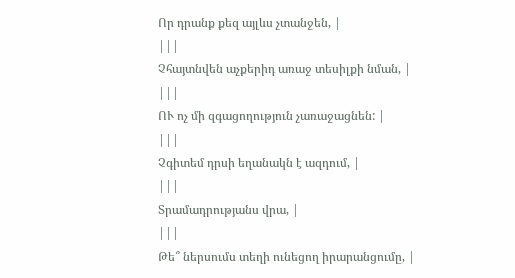Որ դրանք քեզ այլևս չտանջեն, |
|||
Չհայտնվեն աչքերիդ առաջ տեսիլքի նման, |
|||
ՈՒ ոչ մի զգացողություն չառաջացնեն: |
|||
Չգիտեմ դրսի եղանակն է ազդում, |
|||
Տրամադրությանս վրա, |
|||
Թե՞ ներսումս տեղի ունեցող իրարանցումը, |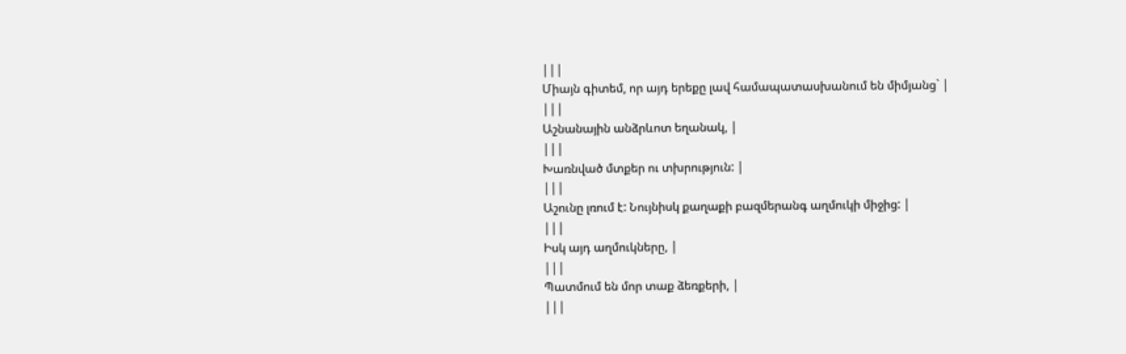|||
Միայն գիտեմ, որ այդ երեքը լավ համապատասխանում են միմյանց` |
|||
Աշնանային անձրևոտ եղանակ, |
|||
Խառնված մտքեր ու տխրություն: |
|||
Աշունը լռում է: Նույնիսկ քաղաքի բազմերանգ աղմուկի միջից: |
|||
Իսկ այդ աղմուկները, |
|||
Պատմում են մոր տաք ձեռքերի, |
|||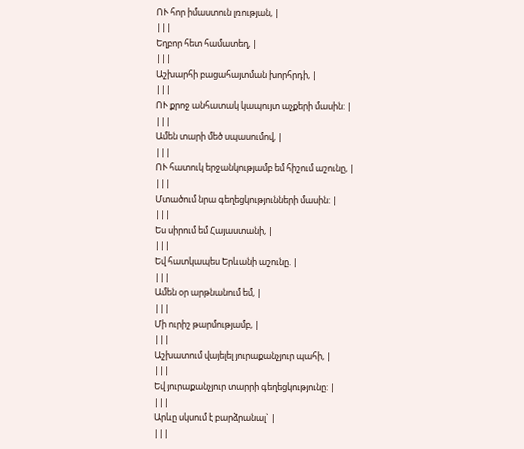ՈՒ հոր իմաստուն լռության, |
|||
Եղբոր հետ համատեղ, |
|||
Աշխարհի բացահայտման խորհրդի, |
|||
ՈՒ քրոջ անհատակ կապույտ աչքերի մասին: |
|||
Ամեն տարի մեծ սպասումով, |
|||
ՈՒ հատուկ երջանկությամբ եմ հիշում աշունը, |
|||
Մտածում նրա գեղեցկությունների մասին: |
|||
Ես սիրում եմ Հայաստանի, |
|||
Եվ հատկապես Երևանի աշունը. |
|||
Ամեն օր արթնանում եմ, |
|||
Մի ուրիշ թարմությամբ, |
|||
Աշխատում վայելել յուրաքանչյուր պահի, |
|||
Եվ յուրաքանչյուր տարրի գեղեցկությունը: |
|||
Արևը սկսում է բարձրանալ` |
|||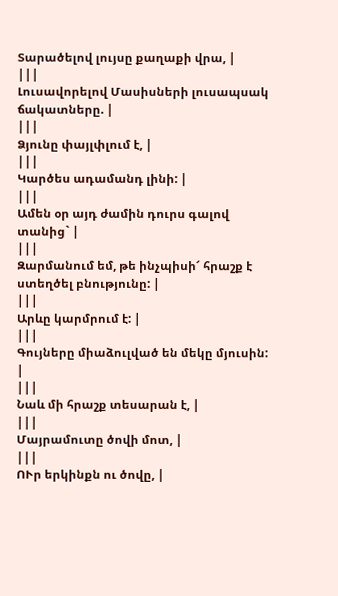Տարածելով լույսը քաղաքի վրա, |
|||
Լուսավորելով Մասիսների լուսապսակ ճակատները. |
|||
Ձյունը փայլփլում է, |
|||
Կարծես ադամանդ լինի: |
|||
Ամեն օր այդ ժամին դուրս գալով տանից` |
|||
Զարմանում եմ, թե ինչպիսի՜ հրաշք է ստեղծել բնությունը: |
|||
Արևը կարմրում է: |
|||
Գույները միաձուլված են մեկը մյուսին: |
|||
Նաև մի հրաշք տեսարան է, |
|||
Մայրամուտը ծովի մոտ, |
|||
ՈՒր երկինքն ու ծովը, |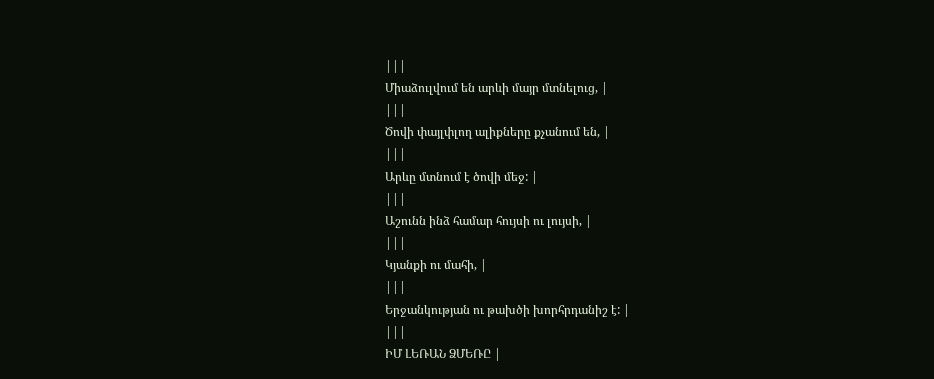|||
Միաձուլվում են արևի մայր մտնելուց, |
|||
Ծովի փայլփլող ալիքները քչանում են, |
|||
Արևը մտնում է ծովի մեջ: |
|||
Աշունն ինձ համար հույսի ու լույսի, |
|||
Կյանքի ու մահի, |
|||
Երջանկության ու թախծի խորհրդանիշ է: |
|||
ԻՄ ԼԵՌԱՆ ՁՄԵՌԸ |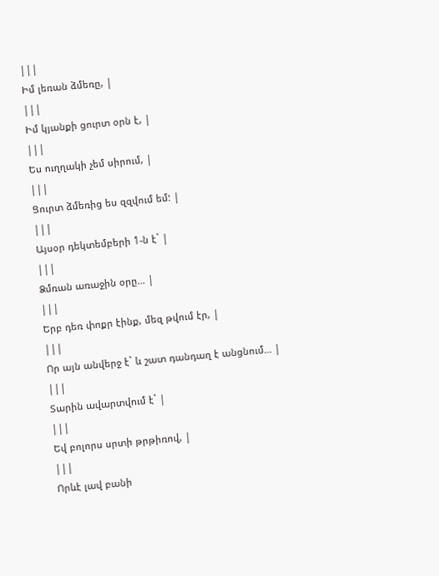|||
Իմ լեռան ձմեռը, |
|||
Իմ կյանքի ցուրտ օրն է, |
|||
Ես ուղղակի չեմ սիրում, |
|||
Ցուրտ ձմեռից ես զզվում եմ: |
|||
Այսօր դեկտեմբերի 1-ն է` |
|||
Ձմռան առաջին օրը… |
|||
Երբ դեռ փոքր էինք, մեզ թվում էր, |
|||
Որ այն անվերջ է` և շատ դանդաղ է անցնում… |
|||
Տարին ավարտվում է` |
|||
Եվ բոլորս սրտի թրթիռով, |
|||
Որևէ լավ բանի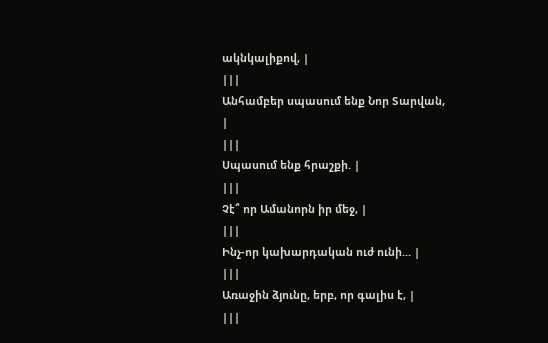ակնկալիքով, |
|||
Անհամբեր սպասում ենք Նոր Տարվան, |
|||
Սպասում ենք հրաշքի. |
|||
Չէ՞ որ Ամանորն իր մեջ, |
|||
Ինչ-որ կախարդական ուժ ունի... |
|||
Առաջին ձյունը, երբ, որ գալիս է, |
|||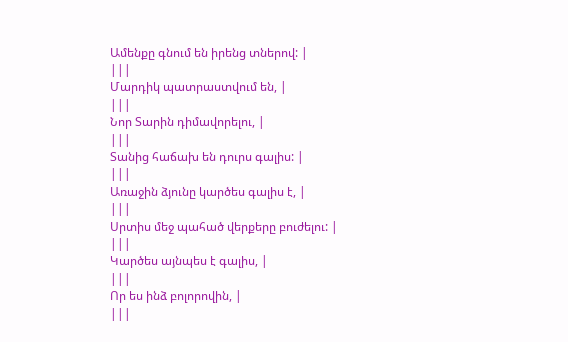Ամենքը գնում են իրենց տներով: |
|||
Մարդիկ պատրաստվում են, |
|||
Նոր Տարին դիմավորելու, |
|||
Տանից հաճախ են դուրս գալիս: |
|||
Առաջին ձյունը կարծես գալիս է, |
|||
Սրտիս մեջ պահած վերքերը բուժելու: |
|||
Կարծես այնպես է գալիս, |
|||
Որ ես ինձ բոլորովին, |
|||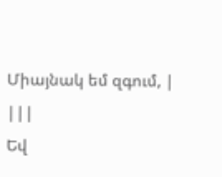Միայնակ եմ զգում, |
|||
Եվ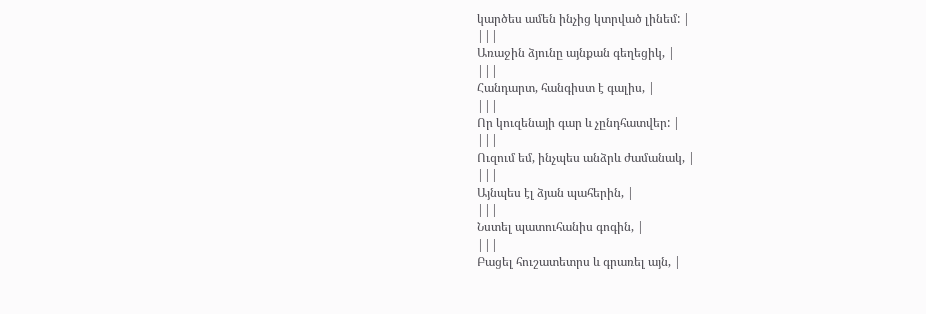կարծես ամեն ինչից կտրված լինեմ: |
|||
Առաջին ձյունը այնքան գեղեցիկ, |
|||
Հանդարտ, հանգիստ է գալիս, |
|||
Որ կուզենայի գար և չընդհատվեր: |
|||
Ուզում եմ, ինչպես անձրև ժամանակ, |
|||
Այնպես էլ ձյան պահերին, |
|||
Նստել պատուհանիս գոգին, |
|||
Բացել հուշատետրս և գրառել այն, |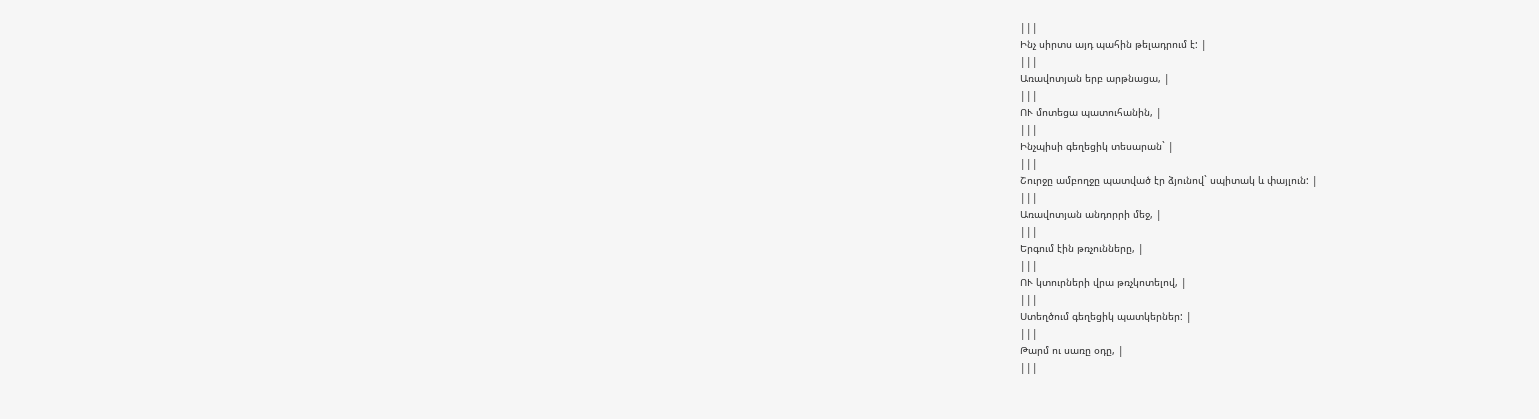|||
Ինչ սիրտս այդ պահին թելադրում է: |
|||
Առավոտյան երբ արթնացա, |
|||
ՈՒ մոտեցա պատուհանին, |
|||
Ինչպիսի գեղեցիկ տեսարան` |
|||
Շուրջը ամբողջը պատված էր ձյունով` սպիտակ և փայլուն: |
|||
Առավոտյան անդորրի մեջ, |
|||
Երգում էին թռչունները, |
|||
ՈՒ կտուրների վրա թռչկոտելով, |
|||
Ստեղծում գեղեցիկ պատկերներ: |
|||
Թարմ ու սառը օդը, |
|||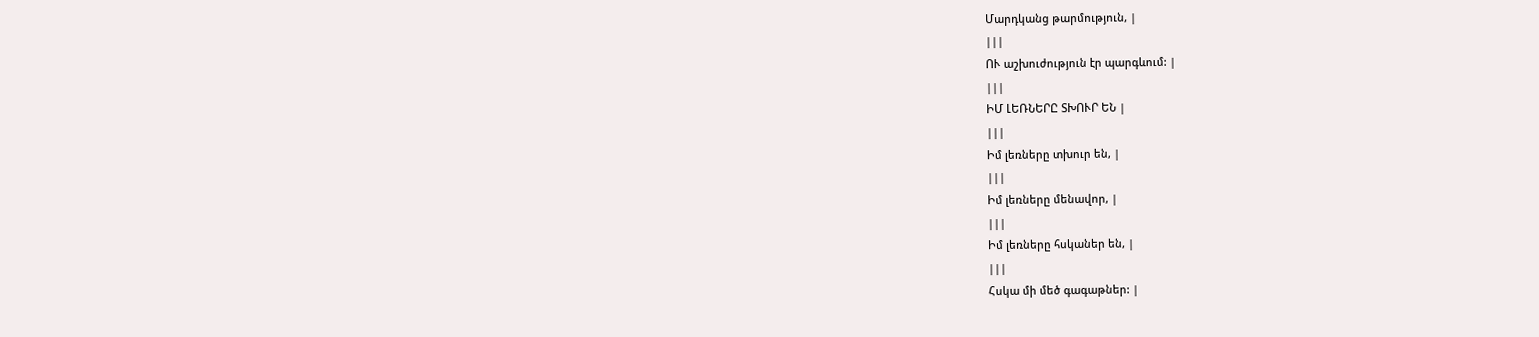Մարդկանց թարմություն, |
|||
ՈՒ աշխուժություն էր պարգևում: |
|||
ԻՄ ԼԵՌՆԵՐԸ ՏԽՈՒՐ ԵՆ |
|||
Իմ լեռները տխուր են, |
|||
Իմ լեռները մենավոր, |
|||
Իմ լեռները հսկաներ են, |
|||
Հսկա մի մեծ գագաթներ: |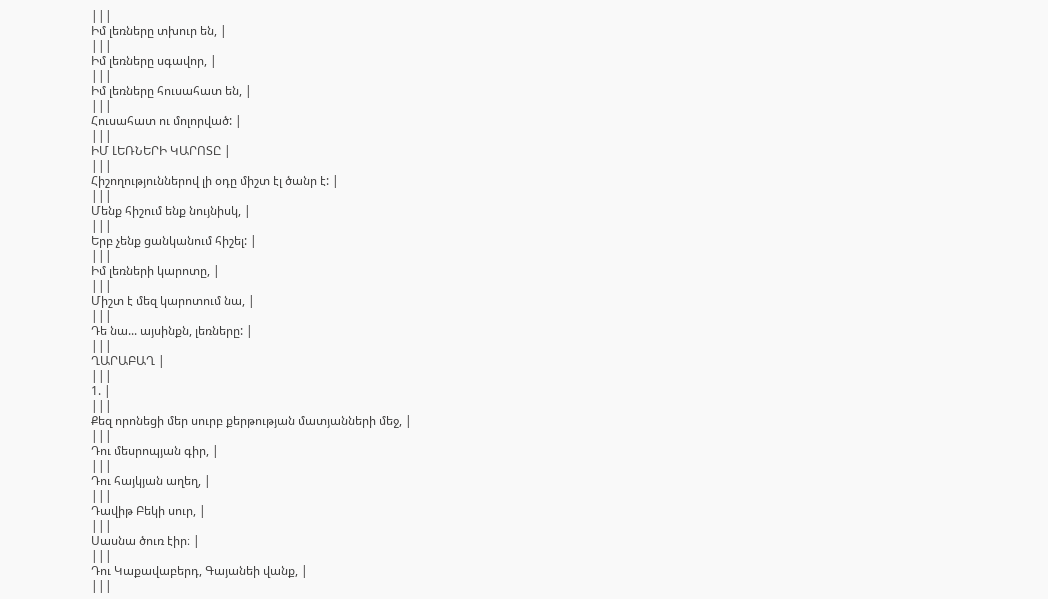|||
Իմ լեռները տխուր են, |
|||
Իմ լեռները սգավոր, |
|||
Իմ լեռները հուսահատ են, |
|||
Հուսահատ ու մոլորված: |
|||
ԻՄ ԼԵՌՆԵՐԻ ԿԱՐՈՏԸ |
|||
Հիշողություններով լի օդը միշտ էլ ծանր է: |
|||
Մենք հիշում ենք նույնիսկ, |
|||
Երբ չենք ցանկանում հիշել: |
|||
Իմ լեռների կարոտը, |
|||
Միշտ է մեզ կարոտում նա, |
|||
Դե նա... այսինքն, լեռները: |
|||
ՂԱՐԱԲԱՂ |
|||
1. |
|||
Քեզ որոնեցի մեր սուրբ քերթության մատյանների մեջ, |
|||
Դու մեսրոպյան գիր, |
|||
Դու հայկյան աղեղ, |
|||
Դավիթ Բեկի սուր, |
|||
Սասնա ծուռ էիր։ |
|||
Դու Կաքավաբերդ, Գայանեի վանք, |
|||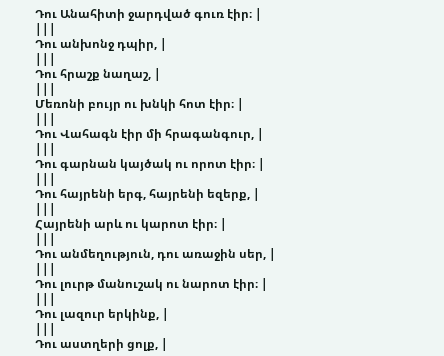Դու Անահիտի ջարդված գուռ էիր։ |
|||
Դու անխոնջ դպիր, |
|||
Դու հրաշք նաղաշ, |
|||
Մեռոնի բույր ու խնկի հոտ էիր։ |
|||
Դու Վահագն էիր մի հրագանգուր, |
|||
Դու գարնան կայծակ ու որոտ էիր։ |
|||
Դու հայրենի երգ, հայրենի եզերք, |
|||
Հայրենի արև ու կարոտ էիր։ |
|||
Դու անմեղություն, դու առաջին սեր, |
|||
Դու լուրթ մանուշակ ու նարոտ էիր։ |
|||
Դու լազուր երկինք, |
|||
Դու աստղերի ցոլք, |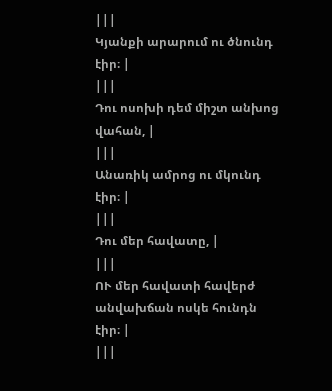|||
Կյանքի արարում ու ծնունդ էիր։ |
|||
Դու ոսոխի դեմ միշտ անխոց վահան, |
|||
Անառիկ ամրոց ու մկունդ էիր։ |
|||
Դու մեր հավատը, |
|||
ՈՒ մեր հավատի հավերժ անվախճան ոսկե հունդն էիր։ |
|||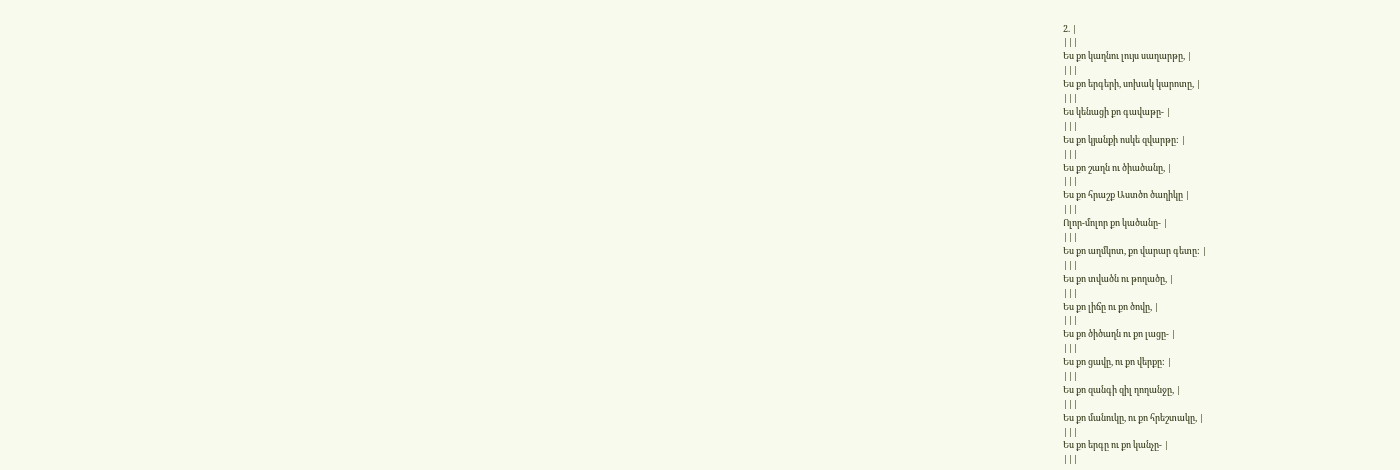2. |
|||
Ես քո կաղնու լույս սաղարթը, |
|||
Ես քո երգերի, սոխակ կարոտը, |
|||
Ես կենացի քո գավաթը- |
|||
Ես քո կյանքի ոսկե զվարթը: |
|||
Ես քո շաղն ու ծիածանը, |
|||
Ես քո հրաշք Աստծո ծաղիկը |
|||
Ոլոր-մոլոր քո կածանը- |
|||
Ես քո աղմկոտ, քո վարար գետը: |
|||
Ես քո տվածն ու թողածը, |
|||
Ես քո լիճը ու քո ծովը, |
|||
Ես քո ծիծաղն ու քո լացը- |
|||
Ես քո ցավը, ու քո վերքը: |
|||
Ես քո զանգի զիլ ղողանջը, |
|||
Ես քո մանուկը, ու քո հրեշտակը, |
|||
Ես քո երգը ու քո կանչը- |
|||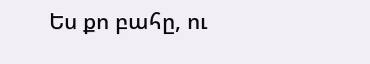Ես քո բահը, ու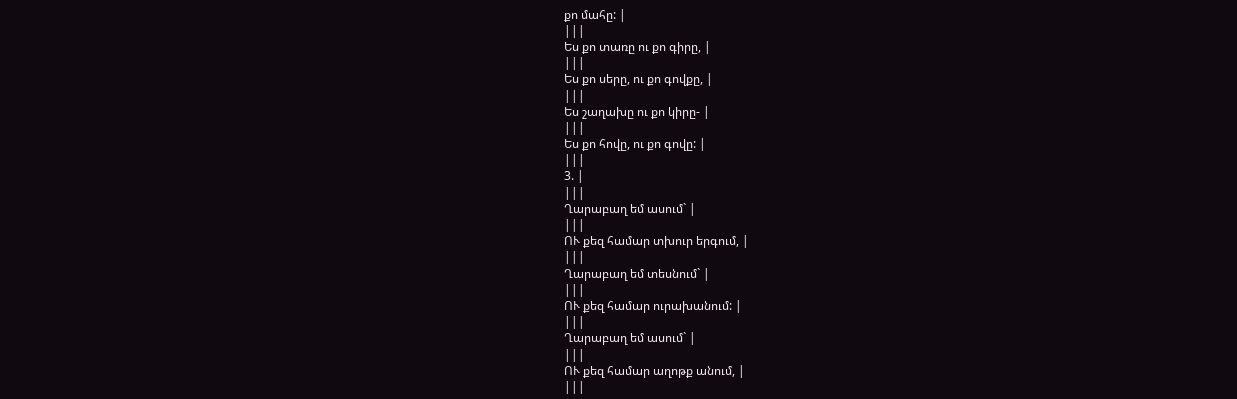քո մահը: |
|||
Ես քո տառը ու քո գիրը, |
|||
Ես քո սերը, ու քո գովքը, |
|||
Ես շաղախը ու քո կիրը- |
|||
Ես քո հովը, ու քո գովը: |
|||
3. |
|||
Ղարաբաղ եմ ասում` |
|||
ՈՒ քեզ համար տխուր երգում, |
|||
Ղարաբաղ եմ տեսնում` |
|||
ՈՒ քեզ համար ուրախանում: |
|||
Ղարաբաղ եմ ասում` |
|||
ՈՒ քեզ համար աղոթք անում, |
|||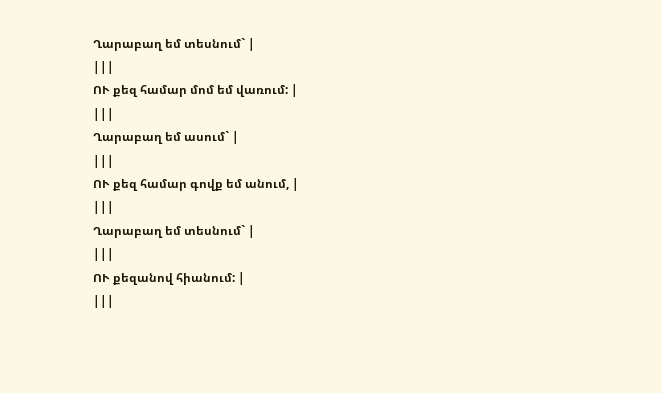Ղարաբաղ եմ տեսնում` |
|||
ՈՒ քեզ համար մոմ եմ վառում: |
|||
Ղարաբաղ եմ ասում` |
|||
ՈՒ քեզ համար գովք եմ անում, |
|||
Ղարաբաղ եմ տեսնում` |
|||
ՈՒ քեզանով հիանում: |
|||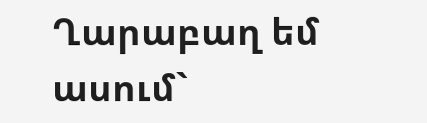Ղարաբաղ եմ ասում`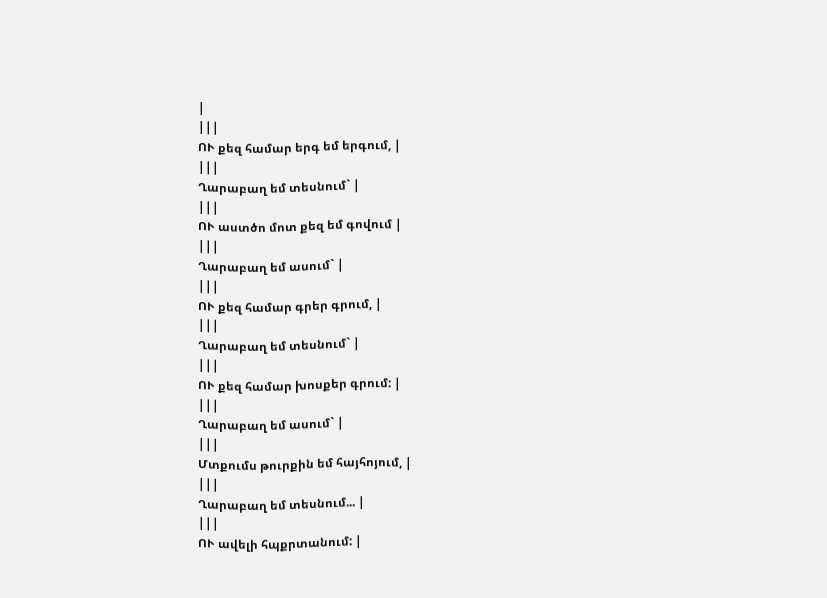|
|||
ՈՒ քեզ համար երգ եմ երգում, |
|||
Ղարաբաղ եմ տեսնում` |
|||
ՈՒ աստծո մոտ քեզ եմ գովում |
|||
Ղարաբաղ եմ ասում` |
|||
ՈՒ քեզ համար գրեր գրում, |
|||
Ղարաբաղ եմ տեսնում` |
|||
ՈՒ քեզ համար խոսքեր գրում: |
|||
Ղարաբաղ եմ ասում` |
|||
Մտքումս թուրքին եմ հայհոյում, |
|||
Ղարաբաղ եմ տեսնում... |
|||
ՈՒ ավելի հպքրտանում: |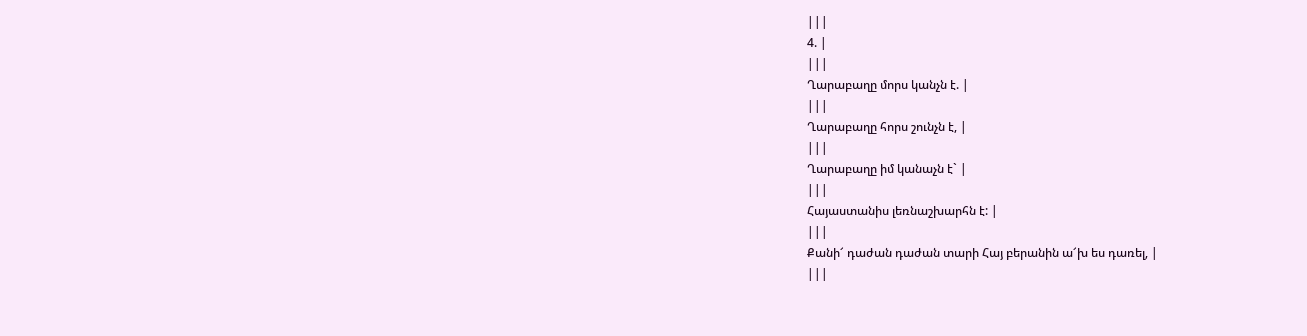|||
4. |
|||
Ղարաբաղը մորս կանչն է. |
|||
Ղարաբաղը հորս շունչն է, |
|||
Ղարաբաղը իմ կանաչն է` |
|||
Հայաստանիս լեռնաշխարհն է: |
|||
Քանի՜ դաժան դաժան տարի Հայ բերանին ա՜խ ես դառել, |
|||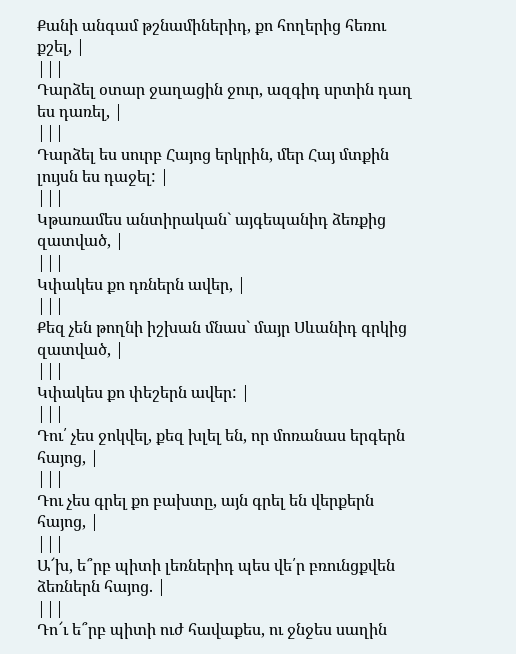Քանի անգամ թշնամիներիդ, քո հողերից հեռու քշել, |
|||
Դարձել օտար ջաղացին ջուր, ազգիդ սրտին դաղ ես դառել, |
|||
Դարձել ես սուրբ Հայոց երկրին, մեր Հայ մտքին լույսն ես դաջել: |
|||
Կթառամես անտիրական` այգեպանիդ ձեռքից զատված, |
|||
Կփակես քո դռներն ավեր, |
|||
Քեզ չեն թողնի իշխան մնաս` մայր Սևանիդ գրկից զատված, |
|||
Կփակես քո փեշերն ավեր: |
|||
Դու՛ չես ջոկվել, քեզ խլել են, որ մոռանաս երգերն հայոց, |
|||
Դու չես գրել քո բախտը, այն գրել են վերքերն հայոց, |
|||
Ա՜խ, ե՞րբ պիտի լեռներիդ պես վե՛ր բռունցքվեն ձեռներն հայոց. |
|||
Դո՜ւ ե՞րբ պիտի ուժ հավաքես, ու ջնջես սաղին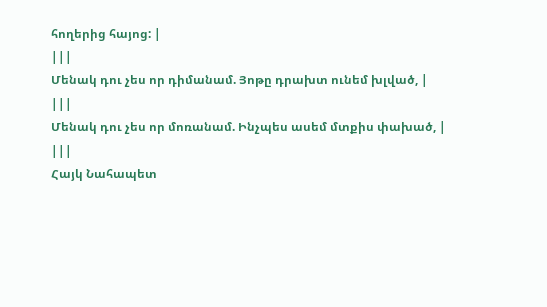հողերից հայոց: |
|||
Մենակ դու չես որ դիմանամ. Յոթը դրախտ ունեմ խլված, |
|||
Մենակ դու չես որ մոռանամ. Ինչպես ասեմ մտքիս փախած, |
|||
Հայկ Նահապետ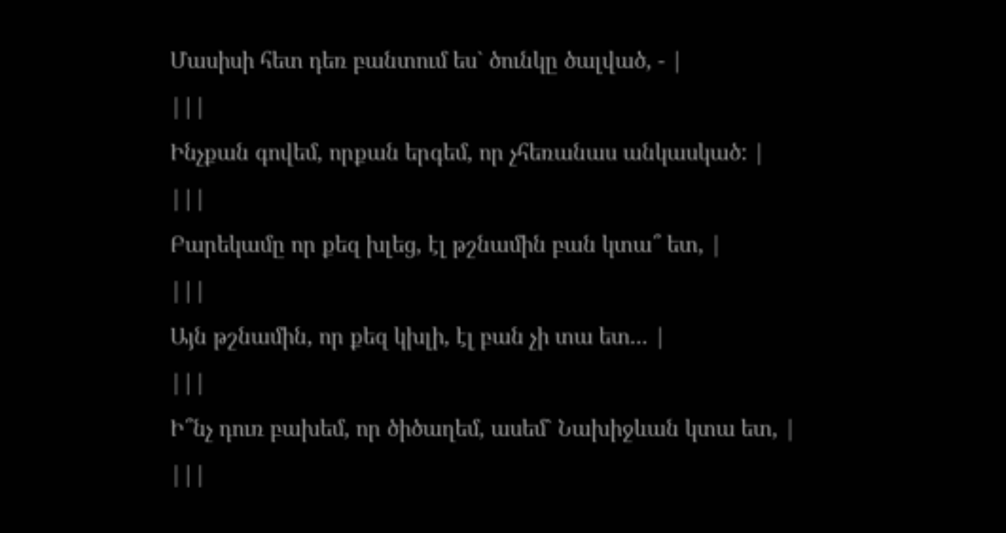Մասիսի հետ դեռ բանտում ես` ծունկը ծալված, - |
|||
Ինչքան գովեմ, որքան երգեմ, որ չհեռանաս անկասկած: |
|||
Բարեկամը որ քեզ խլեց, էլ թշնամին բան կտա՞ ետ, |
|||
Այն թշնամին, որ քեզ կխլի, էլ բան չի տա ետ... |
|||
Ի՞նչ դուռ բախեմ, որ ծիծաղեմ, ասեմ` Նախիջևան կտա ետ, |
|||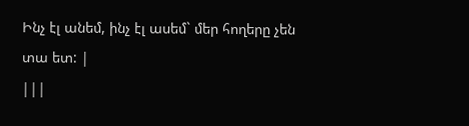Ինչ էլ անեմ, ինչ էլ ասեմ` մեր հողերը չեն տա ետ: |
|||